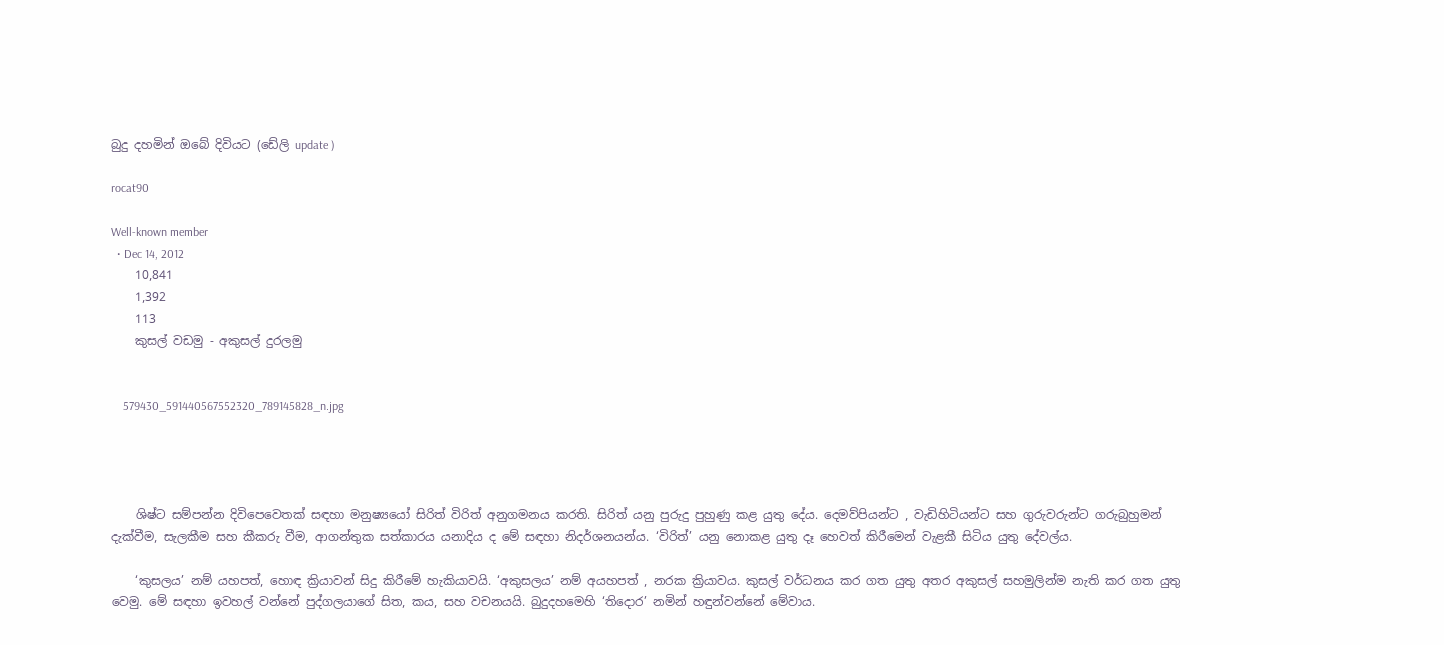බුදු දහමින් ඔබේ දිවියට (ඩේලි update )

rocat90

Well-known member
  • Dec 14, 2012
    10,841
    1,392
    113
    කුසල් වඩමු - අකුසල් දුරලමු


    579430_591440567552320_789145828_n.jpg




    ශිෂ්ට සම්පන්න දිවිපෙවෙතක් සඳහා මනුෂ්‍යයෝ සිරිත් විරිත් අනුගමනය කරති. සිරිත් යනු පුරුදු පුහුණු කළ යුතු දේය. දෙමව්පියන්ට , වැඩිහිටියන්ට සහ ගුරුවරුන්ට ගරුබුහුමන් දැක්වීම, සැලකීම සහ කීකරු වීම, ආගන්තුක සත්කාරය යනාදිය ද මේ සඳහා නිදර්ශනයන්ය. ‘විරිත්’ යනු නොකළ යුතු දෑ හෙවත් කිරීමෙන් වැළකී සිටිය යුතු දේවල්ය.

    ‘කුසලය’ නම් යහපත්, හොඳ ක්‍රියාවන් සිදු කිරීමේ හැකියාවයි. ‘අකුසලය’ නම් අයහපත් , නරක ක්‍රියාවය. කුසල් වර්ධනය කර ගත යුතු අතර අකුසල් සහමුලින්ම නැති කර ගත යුතු වෙමු. මේ සඳහා ඉවහල් වන්නේ පුද්ගලයාගේ සිත, කය, සහ වචනයයි. බුදුදහමෙහි ‘තිදොර’ නමින් හඳුන්වන්නේ මේවාය.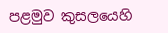පළමුව කුසලයෙහි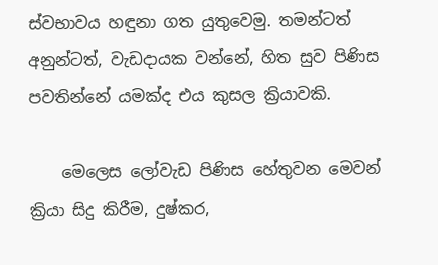ස්වභාවය හඳුනා ගත යුතුවෙමු. තමන්ටත් අනුන්ටත්, වැඩදායක වන්නේ, හිත සුව පිණිස පවතින්නේ යමක්ද එය කුසල ක්‍රියාවකි.

    මෙලෙස ලෝවැඩ පිණිස හේතුවන මෙවන් ක්‍රියා සිදු කිරීම, දුෂ්කර,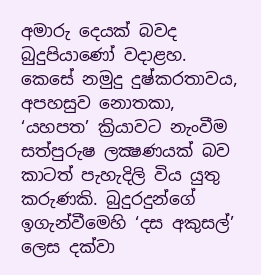අමාරු දෙයක් බවද බුදුපියාණෝ වදාළහ. කෙසේ නමුදු දුෂ්කරතාවය, අපහසුව නොතකා, ‘යහපත’ ක්‍රියාවට නැංවීම සත්පුරුෂ ලක්‍ෂණයක් බව කාටත් පැහැදිලි විය යුතු කරුණකි. බුදුරදුන්ගේ ඉගැන්වීමෙහි ‘දස අකුසල්’ ලෙස දක්වා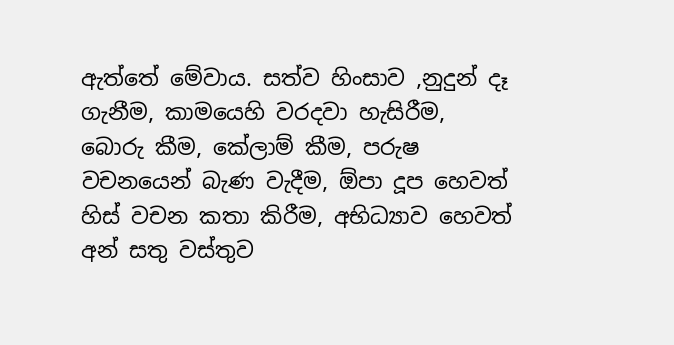ඇත්තේ මේවාය. සත්ව හිංසාව ,නුදුන් දෑ ගැනීම, කාමයෙහි වරදවා හැසිරීම, බොරු කීම, කේලාම් කීම, පරුෂ වචනයෙන් බැණ වැදීම, ඕපා දූප හෙවත් හිස් වචන කතා කිරීම, අභිධ්‍යාව හෙවත් අන් සතු වස්තුව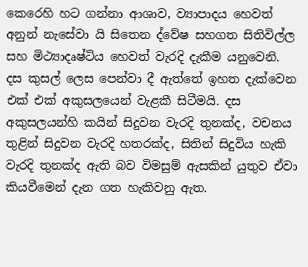කෙරෙහි හට ගන්නා ආශාව, ව්‍යාපාදය හෙවත් අනුන් නැසේවා යි සිතෙන ද්වේෂ සහගත සිතිවිල්ල සහ මිථ්‍යාදෘෂ්ටිය හෙවත් වැරදි දැකීම යනුවෙනි. දස කුසල් ලෙස පෙන්වා දී ඇත්තේ ඉහත දැක්වෙන එක් එක් අකුසලයෙන් වැළකී සිටීමයි. දස අකුසලයන්හි කයින් සිදුවන වැරදි තුනක්ද, වචනය තුළින් සිදුවන වැරදි හතරක්ද, සිතින් සිදුවිය හැකි වැරදි තුනක්ද ඇති බව විමසුම් ඇසකින් යුතුව ඒවා කියවීමෙන් දැන ගත හැකිවනු ඇත.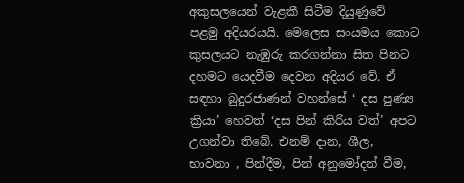අකුසලයෙන් වැළකී සිටීම දියුණුවේ පළමු අදියරයයි. මෙලෙස සංයමය කොට කුසලයට නැඹුරු කරගන්නා සිත පිනට දහමට යෙදවීම දෙවන අදියර වේ. ඒ සඳහා බුදුරජාණන් වහන්සේ ‘ දස පුණ්‍ය ක්‍රියා’ හෙවත් ‘දස පින් කිරිය වත්’ අපට උගන්වා තිබේ. එනම් දාන, ශීල, භාවනා , පින්දීම, පින් අනුමෝදන් වීම,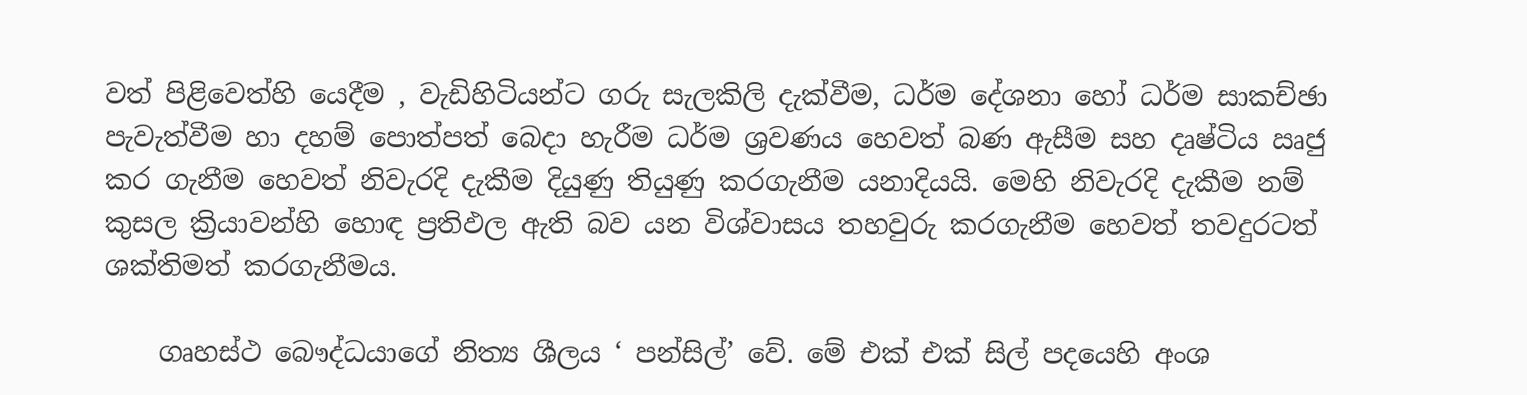වත් පිළිවෙත්හි යෙදීම , වැඩිහිටියන්ට ගරු සැලකිලි දැක්වීම, ධර්ම දේශනා හෝ ධර්ම සාකච්ඡා පැවැත්වීම හා දහම් පොත්පත් බෙදා හැරීම ධර්ම ශ්‍රවණය හෙවත් බණ ඇසීම සහ දෘෂ්ටිය ඍජු කර ගැනීම හෙවත් නිවැරදි දැකීම දියුණු තියුණු කරගැනීම යනාදියයි. මෙහි නිවැරදි දැකීම නම් කුසල ක්‍රියාවන්හි හොඳ ප්‍රතිඵල ඇති බව යන විශ්වාසය තහවුරු කරගැනීම හෙවත් තවදුරටත් ශක්තිමත් කරගැනීමය.

    ගෘහස්ථ බෞද්ධයාගේ නිත්‍ය ශීලය ‘ පන්සිල්’ වේ. මේ එක් එක් සිල් පදයෙහි අංශ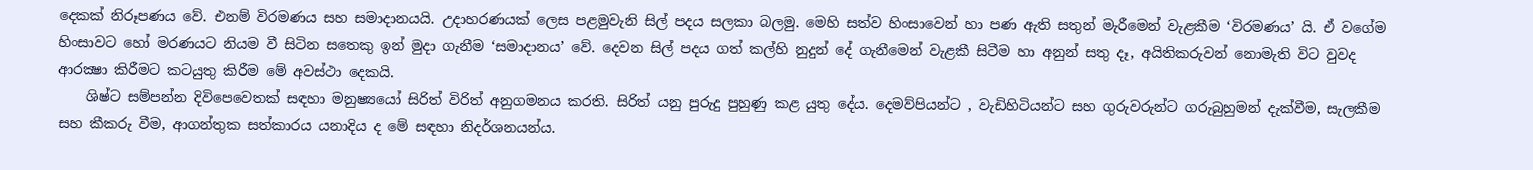දෙකක් නිරූපණය වේ. එනම් විරමණය සහ සමාදානයයි. උදාහරණයක් ලෙස පළමුවැනි සිල් පදය සලකා බලමු. මෙහි සත්ව හිංසාවෙන් හා පණ ඇති සතුන් මැරීමෙන් වැළකීම ‘විරමණය’ යි. ඒ වගේම හිංසාවට හෝ මරණයට නියම වී සිටින සතෙකු ඉන් මුදා ගැනීම ‘සමාදානය’ වේ. දෙවන සිල් පදය ගත් කල්හි නුදුන් දේ ගැනීමෙන් වැළකී සිටීම හා අනුන් සතු දෑ, අයිතිකරුවන් නොමැති විට වුවද ආරක්‍ෂා කිරීමට කටයුතු කිරීම මේ අවස්ථා දෙකයි.
    ශිෂ්ට සම්පන්න දිවිපෙවෙතක් සඳහා මනුෂ්‍යයෝ සිරිත් විරිත් අනුගමනය කරති. සිරිත් යනු පුරුදු පුහුණු කළ යුතු දේය. දෙමව්පියන්ට , වැඩිහිටියන්ට සහ ගුරුවරුන්ට ගරුබුහුමන් දැක්වීම, සැලකීම සහ කීකරු වීම, ආගන්තුක සත්කාරය යනාදිය ද මේ සඳහා නිදර්ශනයන්ය.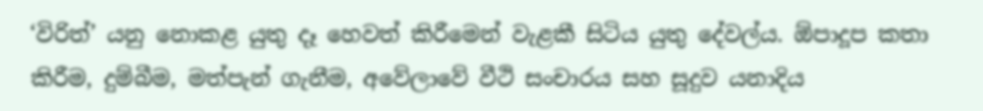‘විරිත්’ යනු නොකළ යුතු දෑ හෙවත් කිරීමෙන් වැළකී සිටිය යුතු දේවල්ය. ඕපාදූප කතා කිරීම, දුම්බීම, මත්පැන් ගැනීම, අවේලාවේ වීථි සංචාරය සහ සූදුව යනාදිය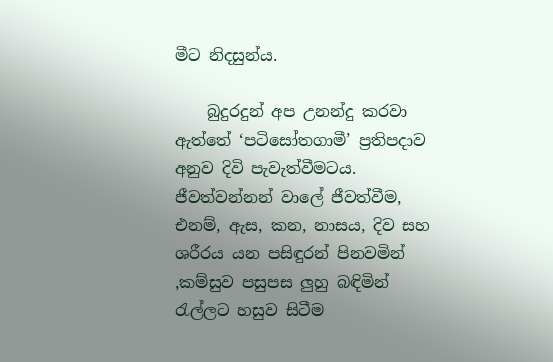මීට නිදසුන්ය.

    බුදුරදුන් අප උනන්දු කරවා ඇත්තේ ‘පටිසෝතගාමී’ ප්‍රතිපදාව අනුව දිවි පැවැත්වීමටය. ජීවත්වන්නන් වාලේ ජීවත්වීම, එනම්, ඇස, කන, නාසය, දිව සහ ශරීරය යන පසිඳුරන් පිනවමින් ,කම්සුව පසුපස ලුහු බඳිමින් රැල්ලට හසුව සිටීම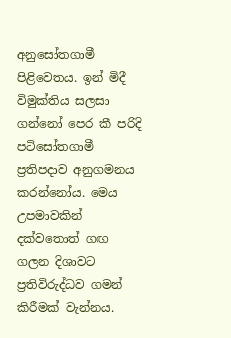අනුසෝතගාමී පිළිවෙතය. ඉන් මිදී විමුක්තිය සලසා ගන්නෝ පෙර කී පරිදි පටිසෝතගාමී ප්‍රතිපදාව අනුගමනය කරන්නෝය. මෙය උපමාවකින් දක්වතොත් ගඟ ගලන දිශාවට ප්‍රතිවිරුද්ධව ගමන් කිරීමක් වැන්නය.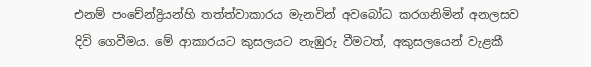එනම් පංචේන්ද්‍රියන්හි තත්ත්වාකාරය මැනවින් අවබෝධ කරගනිමින් අනලසව දිවි ගෙවීමය. මේ ආකාරයට කුසලයට නැඹුරු වීමටත්, අකුසලයෙන් වැළකී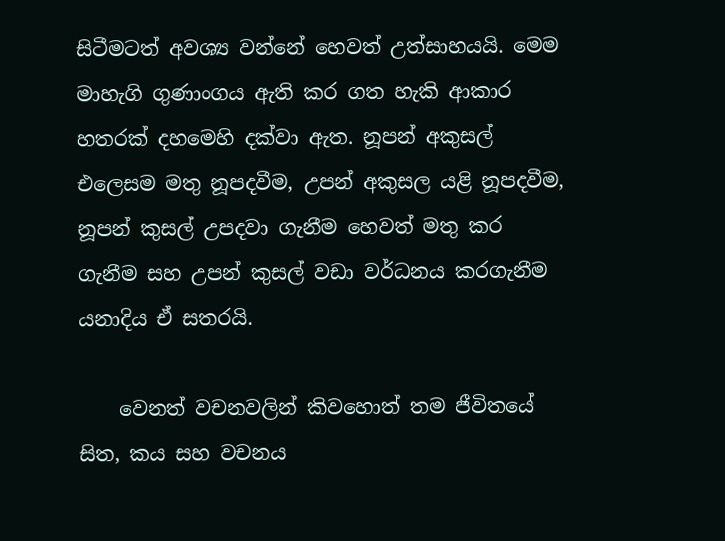සිටීමටත් අවශ්‍ය වන්නේ හෙවත් උත්සාහයයි. මෙම මාහැගි ගුණාංගය ඇති කර ගත හැකි ආකාර හතරක් දහමෙහි දක්වා ඇත. නූපන් අකුසල් එලෙසම මතු නූපදවීම, උපන් අකුසල යළි නූපදවීම, නූපන් කුසල් උපදවා ගැනීම හෙවත් මතු කර ගැනීම සහ උපන් කුසල් වඩා වර්ධනය කරගැනීම යනාදිය ඒ සතරයි.

    වෙනත් වචනවලින් කිවහොත් තම ජීවිතයේ සිත, කය සහ වචනය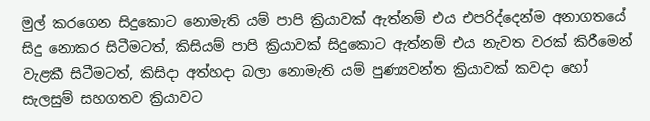මුල් කරගෙන සිදුකොට නොමැති යම් පාපි ක්‍රියාවක් ඇත්නම් එය එපරිද්දෙන්ම අනාගතයේ සිදු නොකර සිටීමටත්, කිසියම් පාපි ක්‍රියාවක් සිදුකොට ඇත්නම් එය නැවත වරක් කිරීමෙන් වැළකී සිටීමටත්, කිසිදා අත්හදා බලා නොමැති යම් පුණ්‍යවන්ත ක්‍රියාවක් කවදා හෝ සැලසුම් සහගතව ක්‍රියාවට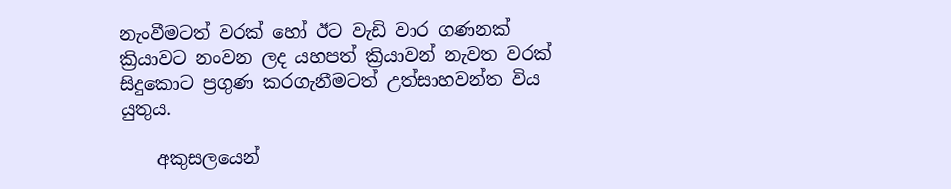නැංවීමටත් වරක් හෝ ඊට වැඩි වාර ගණනක් ක්‍රියාවට නංවන ලද යහපත් ක්‍රියාවන් නැවත වරක් සිදුකොට ප්‍රගුණ කරගැනීමටත් උත්සාහවන්ත විය යුතුය.

    අකුසලයෙන්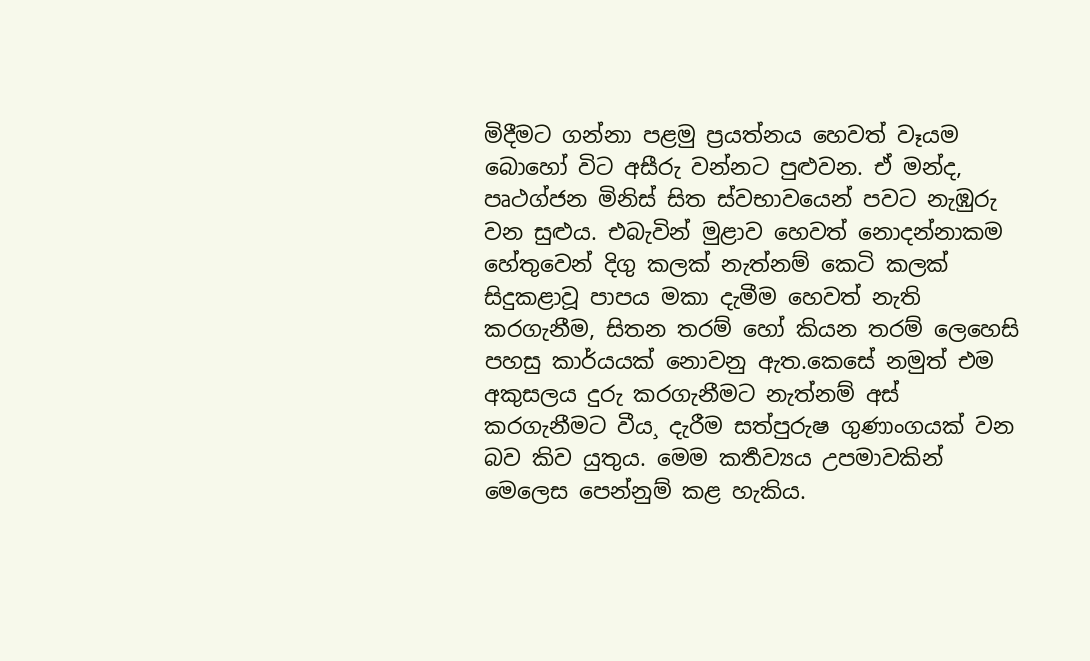මිදීමට ගන්නා පළමු ප්‍රයත්නය හෙවත් වෑයම බොහෝ විට අසීරු වන්නට පුළුවන. ඒ මන්ද, පෘථග්ජන මිනිස් සිත ස්වභාවයෙන් පවට නැඹුරු වන සුළුය. එබැවින් මුළාව හෙවත් නොදන්නාකම හේතුවෙන් දිගු කලක් නැත්නම් කෙටි කලක් සිදුකළාවූ පාපය මකා දැමීම හෙවත් නැති කරගැනීම, සිතන තරම් හෝ කියන තරම් ලෙහෙසි පහසු කාර්යයක් නොවනු ඇත.කෙසේ නමුත් එම අකුසලය දුරු කරගැනීමට නැත්නම් අස් කරගැනීමට වීය¸ දැරීම සත්පුරුෂ ගුණාංගයක් වන බව කිව යුතුය. මෙම කර්‍තව්‍යය උපමාවකින් මෙලෙස පෙන්නුම් කළ හැකිය.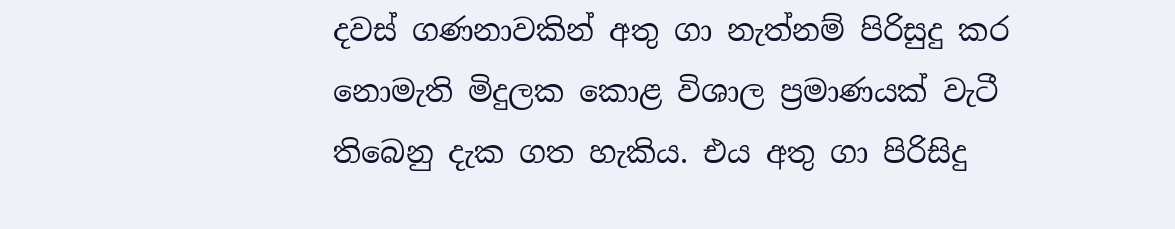දවස් ගණනාවකින් අතු ගා නැත්නම් පිරිසුදු කර නොමැති මිදුලක කොළ විශාල ප්‍රමාණයක් වැටී තිබෙනු දැක ගත හැකිය. එය අතු ගා පිරිසිදු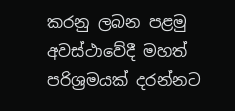කරනු ලබන පළමු අවස්ථාවේදී මහත් පරිශ්‍රමයක් දරන්නට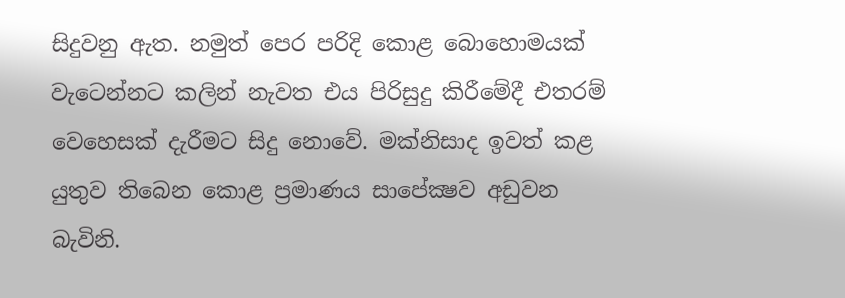සිදුවනු ඇත. නමුත් පෙර පරිදි කොළ බොහොමයක් වැටෙන්නට කලින් නැවත එය පිරිසුදු කිරීමේදී එතරම් වෙහෙසක් දැරීමට සිදු නොවේ. මක්නිසාද ඉවත් කළ යුතුව තිබෙන කොළ ප්‍රමාණය සාපේක්‍ෂව අඩුවන බැවිනි.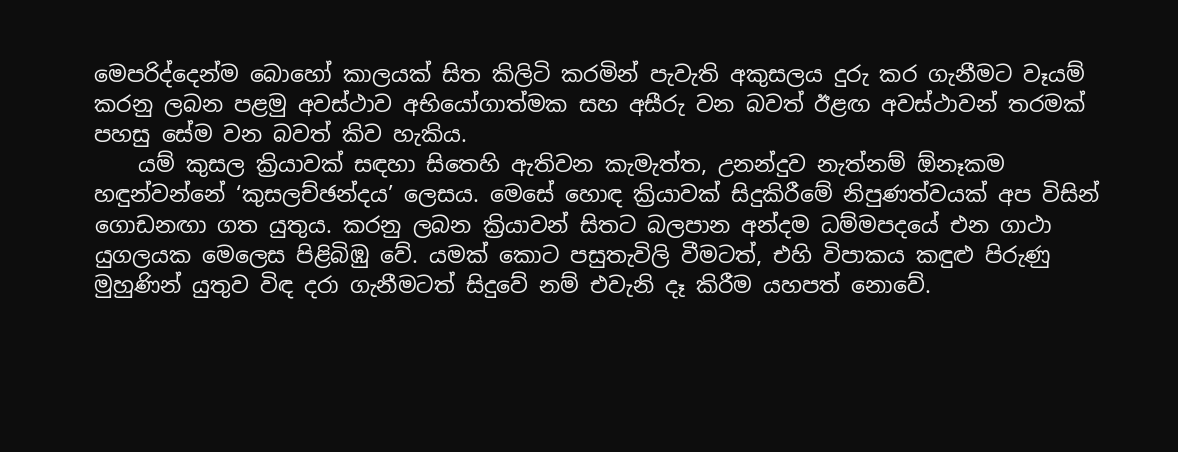මෙපරිද්දෙන්ම බොහෝ කාලයක් සිත කිලිටි කරමින් පැවැති අකුසලය දුරු කර ගැනීමට වෑයම් කරනු ලබන පළමු අවස්ථාව අභියෝගාත්මක සහ අසීරු වන බවත් ඊළඟ අවස්ථාවන් තරමක් පහසු සේම වන බවත් කිව හැකිය.
    යම් කුසල ක්‍රියාවක් සඳහා සිතෙහි ඇතිවන කැමැත්ත, උනන්දුව නැත්නම් ඕනෑකම හඳුන්වන්නේ ‘කුසලච්ඡන්දය’ ලෙසය. මෙසේ හොඳ ක්‍රියාවක් සිදුකිරීමේ නිපුණත්වයක් අප විසින් ගොඩනඟා ගත යුතුය. කරනු ලබන ක්‍රියාවන් සිතට බලපාන අන්දම ධම්මපදයේ එන ගාථා යුගලයක මෙලෙස පිළිබිඹු වේ. යමක් කොට පසුතැවිලි වීමටත්, එහි විපාකය කඳුළු පිරුණු මුහුණින් යුතුව විඳ දරා ගැනීමටත් සිදුවේ නම් එවැනි දෑ කිරීම යහපත් නොවේ.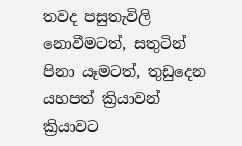තවද පසුතැවිලි නොවීමටත්, සතුටින් පිනා යෑමටත්, තුඩුදෙන යහපත් ක්‍රියාවන් ක්‍රියාවට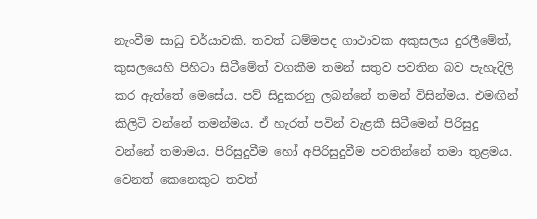නැංවීම සාධු චර්යාවකි. තවත් ධම්මපද ගාථාවක අකුසලය දුරලීමේත්, කුසලයෙහි පිහිටා සිටීමේත් වගකීම තමන් සතුව පවතින බව පැහැදිලි කර ඇත්තේ මෙසේය. පව් සිදුකරනු ලබන්නේ තමන් විසින්මය. එමඟින් කිලිටි වන්නේ තමන්මය. ඒ හැරත් පවින් වැළකී සිටීමෙන් පිරිසුදු වන්නේ තමාමය. පිරිසුදුවීම හෝ අපිරිසුදුවීම පවතින්නේ තමා තුළමය. වෙනත් කෙනෙකුට තවත්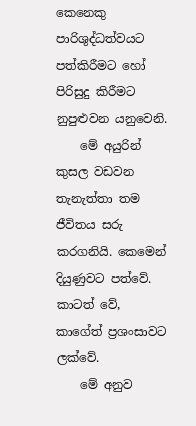කෙනෙකු පාරිශුද්ධත්වයට පත්කිරීමට හෝ පිරිසුදු කිරීමට නුපුළුවන යනුවෙනි.
    මේ අයුරින් කුසල වඩවන තැනැත්තා තම ජීවිතය සරු කරගනියි. කෙමෙන් දියුණුවට පත්වේ. කාටත් වේ, කාගේත් ප්‍රශංසාවට ලක්වේ.
    මේ අනුව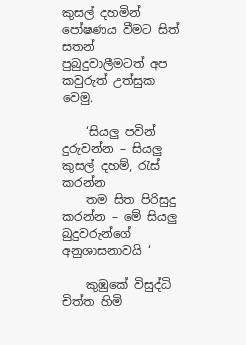කුසල් දහමින් පෝෂණය වීමට සිත් සතන් පුබුදුවාලීමටත් අප කවුරුත් උත්සුක වෙමු.

    ‘සියලු පවින් දුරුවන්න – සියලු කුසල් දහම්, රැස් කරන්න
    තම සිත පිරිසුදු කරන්න – මේ සියලු බුදුවරුන්ගේ අනුශාසනාවයි ‘

    කුඹුකේ විසුද්ධි චිත්ත හිමි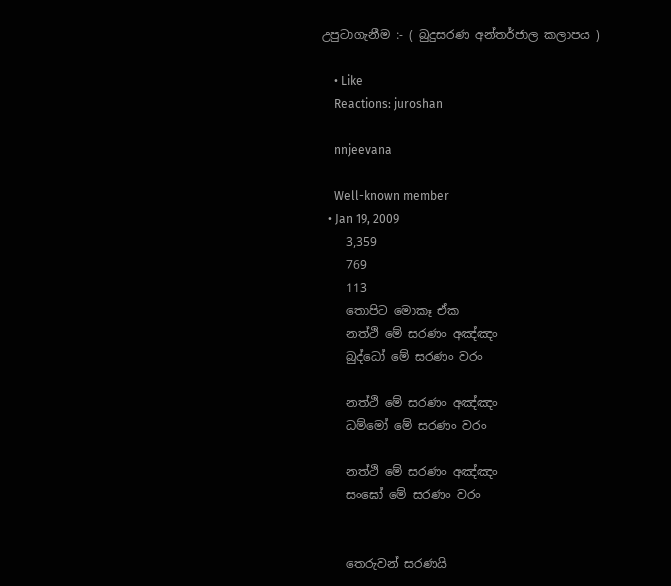උපුටාගැනීම :- ( බුදුසරණ අන්තර්ජාල කලාපය )

    • Like
    Reactions: juroshan

    nnjeevana

    Well-known member
  • Jan 19, 2009
    3,359
    769
    113
    තොපිට මොකෑ ඒක
    නත්ථි මේ සරණං අඤ්ඤං
    බුද්ධෝ මේ සරණං වරං

    නත්ථි මේ සරණං අඤ්ඤං
    ධම්මෝ මේ සරණං වරං

    නත්ථි මේ සරණං අඤ්ඤං
    සංඝෝ මේ සරණං වරං


    තෙරුවන් සරණයි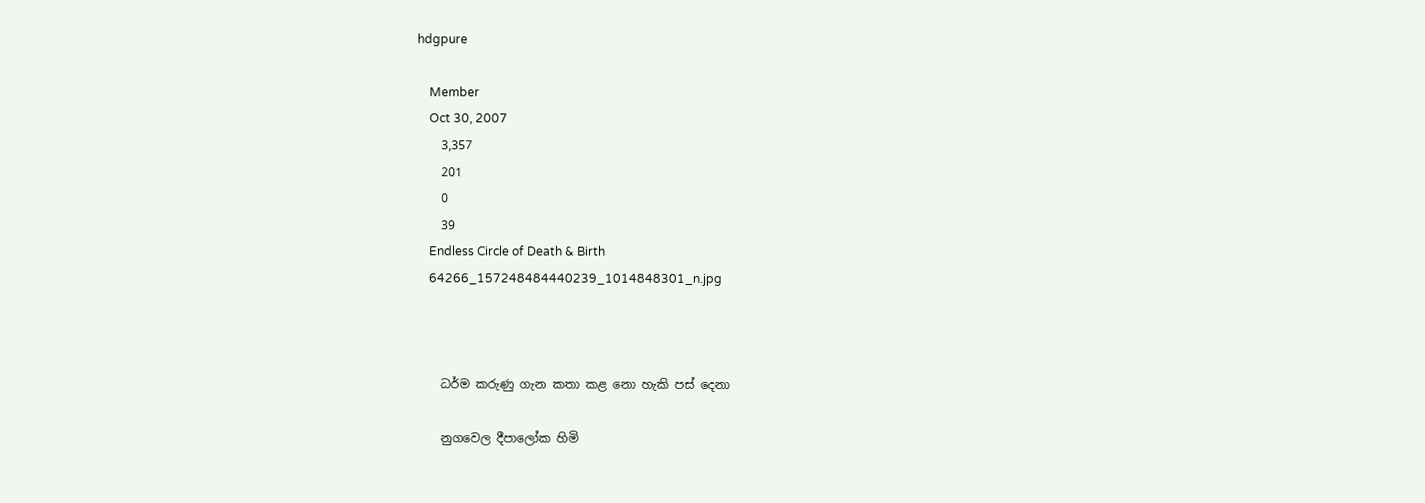hdgpure

    Member
    Oct 30, 2007
    3,357
    201
    0
    39
    Endless Circle of Death & Birth
    64266_157248484440239_1014848301_n.jpg



    ධර්ම කරුණු ගැන කතා කළ නො හැකි පස් දෙනා

    නුගවෙල දීපාලෝක හිමි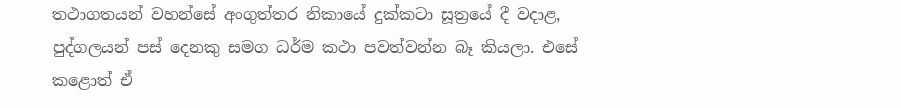තථාගතයන් වහන්සේ අංගුත්තර නිකායේ දුක්කටා සූත්‍රයේ දී වදාළ, පුද්ගලයන් පස් දෙනකු සමග ධර්ම කථා පවත්වන්න බෑ කියලා. එසේ කළොත් ඒ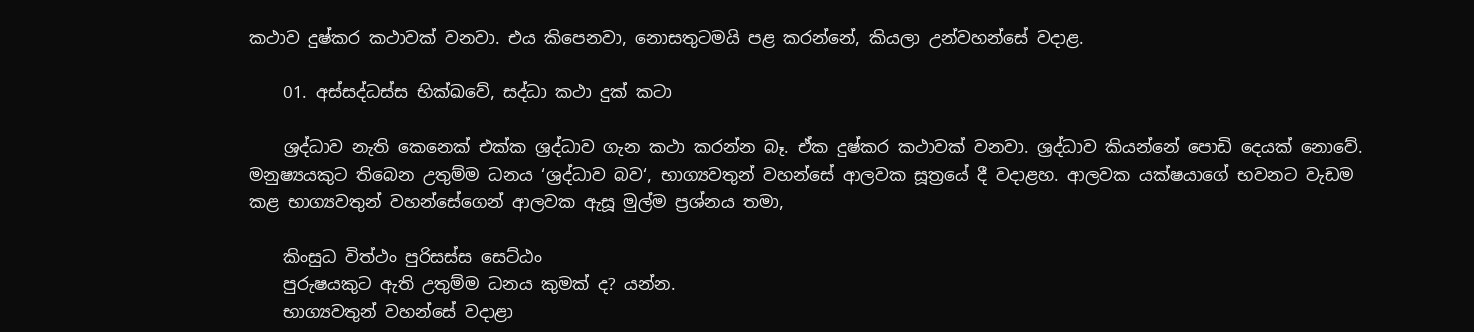කථාව දුෂ්කර කථාවක් වනවා. එය කිපෙනවා, නොසතුටමයි පළ කරන්නේ, කියලා උන්වහන්සේ වදාළ.

    01. අස්සද්ධස්ස භික්‍ඛවේ, සද්ධා කථා දුක් කටා

    ශ්‍රද්ධාව නැති කෙනෙක් එක්ක ශ්‍රද්ධාව ගැන කථා කරන්න බෑ. ඒක දුෂ්කර කථාවක් වනවා. ශ්‍රද්ධාව කියන්නේ පොඩි දෙයක් නොවේ. මනුෂ්‍යයකුට තිබෙන උතුම්ම ධනය ‘ශ්‍රද්ධාව බව‘, භාග්‍යවතුන් වහන්සේ ආලවක සූත්‍රයේ දී වදාළහ. ආලවක යක්ෂයාගේ භවනට වැඩම කළ භාග්‍යවතුන් වහන්සේගෙන් ආලවක ඇසූ මුල්ම ප්‍රශ්නය තමා,

    කිංසුධ විත්ථං පුරිසස්ස සෙට්ඨං
    පුරුෂයකුට ඇති උතුම්ම ධනය කුමක් ද? යන්න.
    භාග්‍යවතුන් වහන්සේ වදාළා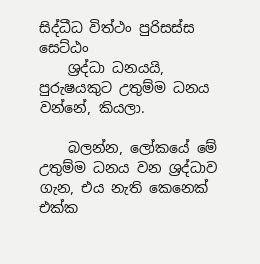සිද්ධීධ විත්ථං පුරිසස්ස සෙට්ඨං
    ශ්‍රද්ධා ධනයයි, පුරුෂයකුට උතුම්ම ධනය වන්නේ, කියලා.

    බලන්න, ලෝකයේ මේ උතුම්ම ධනය වන ශ්‍රද්ධාව ගැන, එය නැති කෙනෙක් එක්ක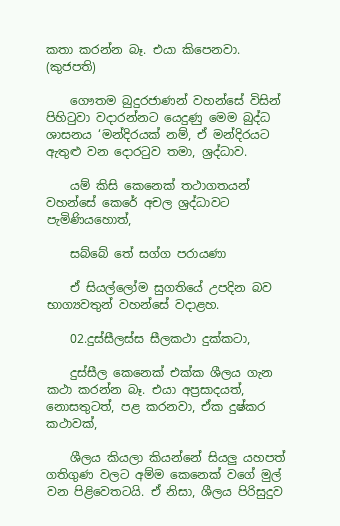කතා කරන්න බෑ. එයා කිපෙනවා. (කුජපති)

    ගෞතම බුදුරජාණන් වහන්සේ විසින් පිහිටුවා වදාරන්නට යෙදුණු මෙම බුද්ධ ශාසනය ‘මන්දිරයක් නම්, ඒ මන්දිරයට ඇතුළු වන දොරටුව තමා, ශ්‍රද්ධාව.

    යම් කිසි කෙනෙක් තථාගතයන් වහන්සේ කෙරේ අචල ශ්‍රද්ධාවට පැමිණියහොත්,

    සබ්බේ තේ සග්ග පරායණා

    ඒ සියල්ලෝම සුගතියේ උපදින බව භාග්‍යවතුන් වහන්සේ වදාළහ.

    02.දුස්සීලස්ස සීලකථා දුක්කටා,

    දුස්සීල කෙනෙක් එක්ක ශීලය ගැන කථා කරන්න බෑ. එයා අප්‍රසාදයත්, නොසතුටත්, පළ කරනවා, ඒක දුෂ්කර කථාවක්,

    ශීලය කියලා කියන්නේ සියලු යහපත් ගතිගුණ වලට අම්ම කෙනෙක් වගේ මුල් වන පිළිවෙතටයි. ඒ නිසා, ශීලය පිරිසුදුව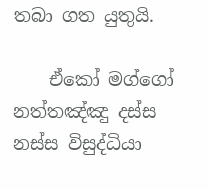තබා ගත යුතුයි.

    ඒකෝ මග්ගෝ නත්තඤ්ඤු දස්ස නස්ස විසුද්ධියා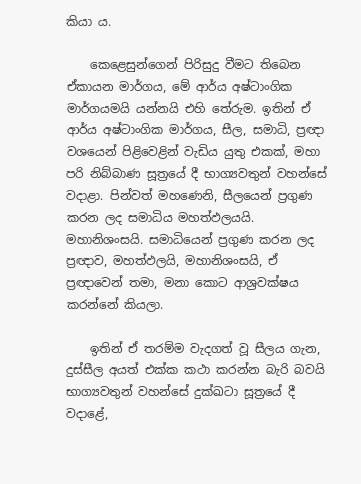කියා ය.

    කෙළෙසුන්ගෙන් පිරිසුදු වීමට තිබෙන ඒකායන මාර්ගය, මේ ආර්ය අෂ්ටාංගික මාර්ගයමයි යන්නයි එහි තේරුම. ඉතින් ඒ ආර්ය අෂ්ටාංගික මාර්ගය, සීල, සමාධි, ප්‍රඥා වශයෙන් පිළිවෙළින් වැඩිය යුතු එකක්, මහා පරි නිබ්බාණ සූත්‍රයේ දී භාග්‍යවතුන් වහන්සේ වදාළා. පින්වත් මහණෙනි, සීලයෙන් ප්‍රගුණ කරන ලද සමාධිය මහත්ඵලයයි. මහානිශංසයි. සමාධියෙන් ප්‍රගුණ කරන ලද ප්‍රඥාව, මහත්ඵලයි, මහානිශංසයි, ඒ ප්‍රඥාවෙන් තමා, මනා කොට ආශ්‍රවක්ෂය කරන්නේ කියලා.

    ඉතින් ඒ තරම්ම වැදගත් වූ සීලය ගැන, දුස්සීල අයත් එක්ක කථා කරන්න බැරි බවයි භාග්‍යවතුන් වහන්සේ දුක්ඛටා සූත්‍රයේ දී වදාළේ,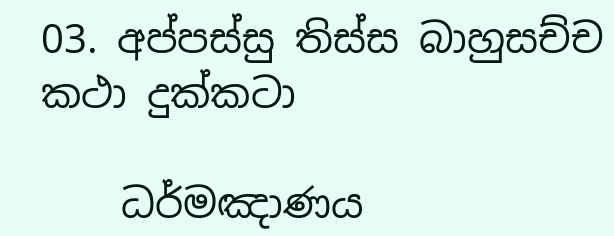03. අප්පස්සු තිස්ස බාහුසච්ච කථා දුක්කටා

    ධර්මඤාණය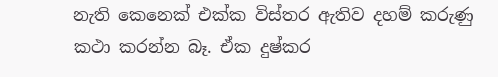නැති කෙනෙක් එක්ක විස්තර ඇතිව දහම් කරුණු කථා කරන්න බෑ. ඒක දුෂ්කර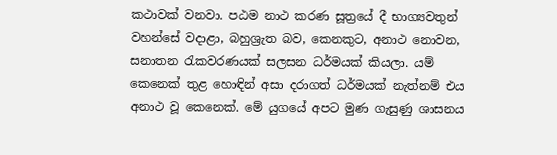කථාවක් වනවා. පඨම නාථ කරණ සූත්‍රයේ දී භාග්‍යවතුන් වහන්සේ වදාළා, බහුශ්‍රැත බව, කෙනකුට, අනාථ නොවන, සනාතන රැකවරණයක් සලසන ධර්මයක් කියලා. යම් කෙනෙක් තුළ හොඳින් අසා දරාගත් ධර්මයක් නැත්නම් එය අනාථ වූ කෙනෙක්. මේ යුගයේ අපට මුණ ගැසුණු ශාසනය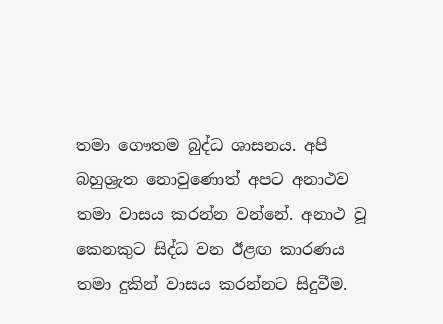තමා ගෞතම බුද්ධ ශාසනය. අපි බහුශ්‍රැත නොවුණොත් අපට අනාථව තමා වාසය කරන්න වන්නේ. අනාථ වූ කෙනකුට සිද්ධ වන ඊළඟ කාරණය තමා දුකින් වාසය කරන්නට සිදුවීම.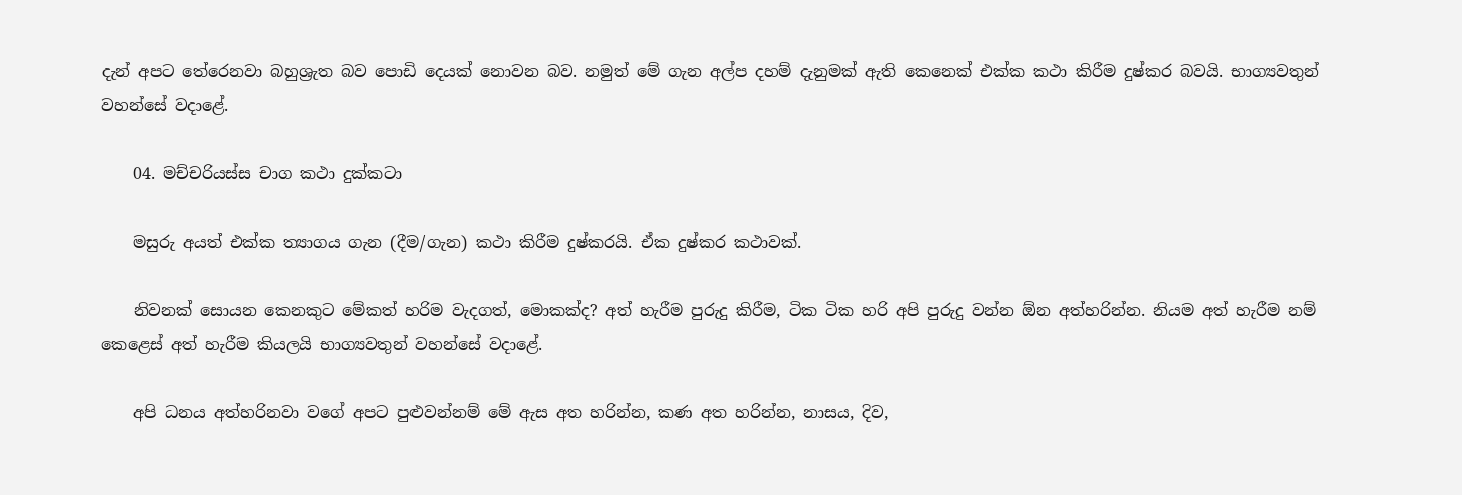දැන් අපට තේරෙනවා බහුශ්‍රැත බව පොඩි දෙයක් නොවන බව. නමුත් මේ ගැන අල්ප දහම් දැනුමක් ඇති කෙනෙක් එක්ක කථා කිරීම දුෂ්කර බවයි. භාග්‍යවතුන් වහන්සේ වදාළේ.

    04. මච්චරියස්ස චාග කථා දුක්කටා

    මසුරු අයත් එක්ක ත්‍යාගය ගැන (දීම/ගැන) කථා කිරීම දුෂ්කරයි. ඒක දුෂ්කර කථාවක්.

    නිවනක් සොයන කෙනකුට මේකත් හරිම වැදගත්, මොකක්ද? අත් හැරීම පුරුදු කිරීම, ටික ටික හරි අපි පුරුදු වන්න ඕන අත්හරින්න. නියම අත් හැරීම නම් කෙළෙස් අත් හැරීම කියලයි භාග්‍යවතුන් වහන්සේ වදාළේ.

    අපි ධනය අත්හරිනවා වගේ අපට පුළුවන්නම් මේ ඇස අත හරින්න, කණ අත හරින්න, නාසය, දිව,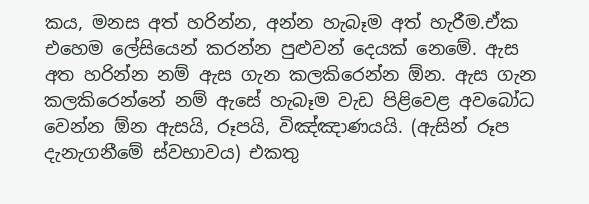කය, මනස අත් හරින්න, අන්න හැබෑම අත් හැරීම.ඒක එහෙම ලේසියෙන් කරන්න පුළුවන් දෙයක් නෙමේ. ඇස අත හරින්න නම් ඇස ගැන කලකිරෙන්න ඕන. ඇස ගැන කලකිරෙන්නේ නම් ඇසේ හැබෑම වැඩ පිළිවෙළ අවබෝධ වෙන්න ඕන ඇසයි, රූපයි, විඤ්ඤාණයයි. (ඇසින් රූප දැනැගනීමේ ස්වභාවය) එකතු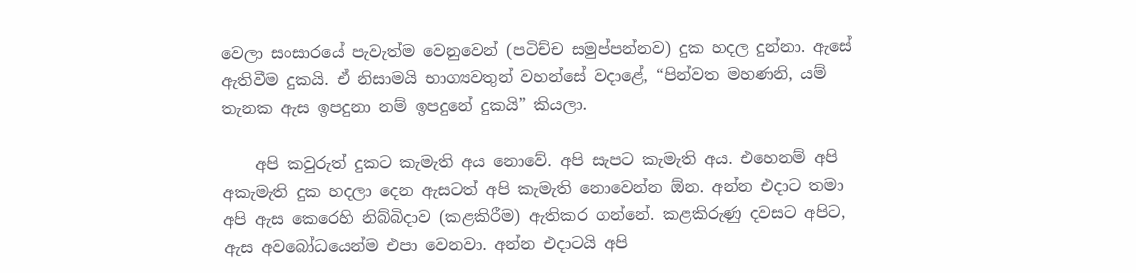වෙලා සංසාරයේ පැවැත්ම වෙනුවෙන් (පටිච්ච සමුප්පන්නව) දුක හදල දුන්නා. ඇසේ ඇතිවීම දුකයි. ඒ නිසාමයි භාග්‍යවතුන් වහන්සේ වදාළේ, “පින්වත මහණනි, යම් තැනක ඇස ඉපදුනා නම් ඉපදුනේ දුකයි” කියලා.

    අපි කවුරුත් දුකට කැමැති අය නොවේ. අපි සැපට කැමැති අය. එහෙනම් අපි අකැමැති දුක හදලා දෙන ඇසටත් අපි කැමැති නොවෙන්න ඕන. අන්න එදාට තමා අපි ඇස කෙරෙහි නිබ්බිදාව (කළකිරීම) ඇතිකර ගන්නේ. කළකිරුණු දවසට අපිට, ඇස අවබෝධයෙන්ම එපා වෙනවා. අන්න එදාටයි අපි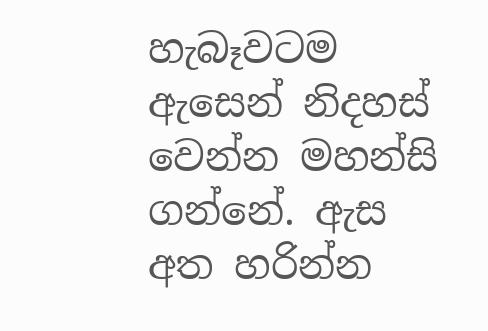හැබෑවටම ඇසෙන් නිදහස් වෙන්න මහන්සි ගන්නේ. ඇස අත හරින්න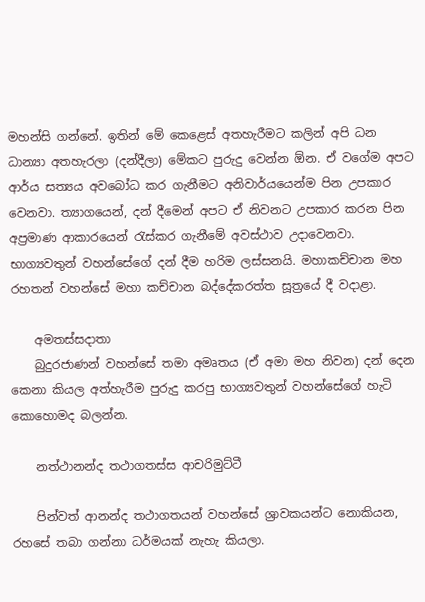මහන්සි ගන්නේ. ඉතින් මේ කෙළෙස් අතහැරීමට කලින් අපි ධන ධාන්‍යා අතහැරලා (දන්දීලා) මේකට පුරුදු වෙන්න ඕන. ඒ වගේම අපට ආර්ය සත්‍යය අවබෝධ කර ගැනීමට අනිවාර්යයෙන්ම පින උපකාර වෙනවා. ත්‍යාගයෙන්, දන් දීමෙන් අපට ඒ නිවනට උපකාර කරන පින අප්‍රමාණ ආකාරයෙන් රැස්කර ගැනීමේ අවස්ථාව උදාවෙනවා. භාග්‍යවතුන් වහන්සේගේ දන් දීම හරිම ලස්සනයි. මහාකච්චාන මහ රහතන් වහන්සේ මහා කච්චාන බද්දේකරත්ත සූත්‍රයේ දී වදාළා.

    අමතස්සදාතා
    බුදුරජාණන් වහන්සේ තමා අමෘතය (ඒ අමා මහ නිවන) දන් දෙන කෙනා කියල අත්හැරීම පුරුදු කරපු භාග්‍යවතුන් වහන්සේගේ හැටි කොහොමද බලන්න.

    නත්ථානන්ද තථාගතස්ස ආචරිමුට්ටී

    පින්වත් ආනන්ද තථාගතයන් වහන්සේ ශ්‍රාවකයන්ට නොකියන, රහසේ තබා ගන්නා ධර්මයක් නැහැ කියලා.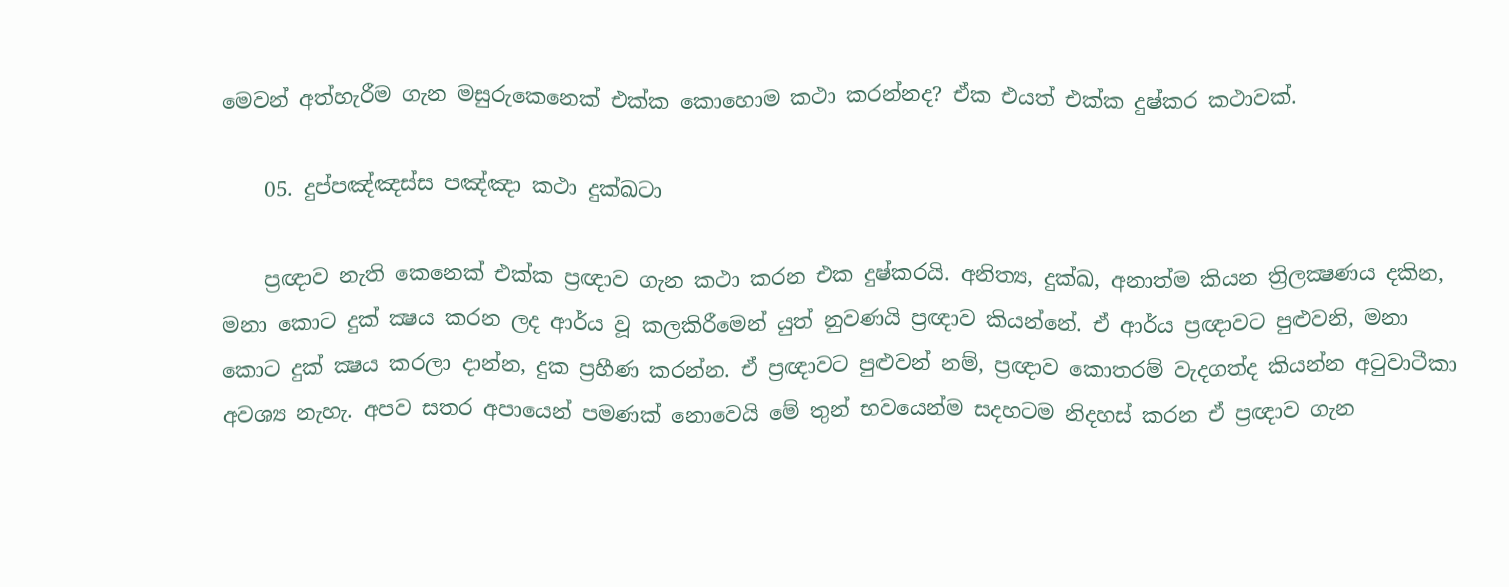මෙවන් අත්හැරීම ගැන මසුරුකෙනෙක් එක්ක කොහොම කථා කරන්නද? ඒක එයත් එක්ක දුෂ්කර කථාවක්.

    05. දුප්පඤ්ඤස්ස පඤ්ඤා කථා දුක්ඛටා

    ප්‍රඥාව නැති කෙනෙක් එක්ක ප්‍රඥාව ගැන කථා කරන එක දුෂ්කරයි. අනිත්‍ය, දුක්ඛ, අනාත්ම කියන ත්‍රිලක්‍ෂණය දකින, මනා කොට දුක් ක්‍ෂය කරන ලද ආර්ය වූ කලකිරීමෙන් යුත් නුවණයි ප්‍රඥාව කියන්නේ. ඒ ආර්ය ප්‍රඥාවට පුළුවනි, මනා කොට දුක් ක්‍ෂය කරලා දාන්න, දුක ප්‍රහීණ කරන්න. ඒ ප්‍රඥාවට පුළුවන් නම්, ප්‍රඥාව කොතරම් වැදගත්ද කියන්න අටුවාටීකා අවශ්‍ය නැහැ. අපව සතර අපායෙන් පමණක් නොවෙයි මේ තුන් භවයෙන්ම සදහටම නිදහස් කරන ඒ ප්‍රඥාව ගැන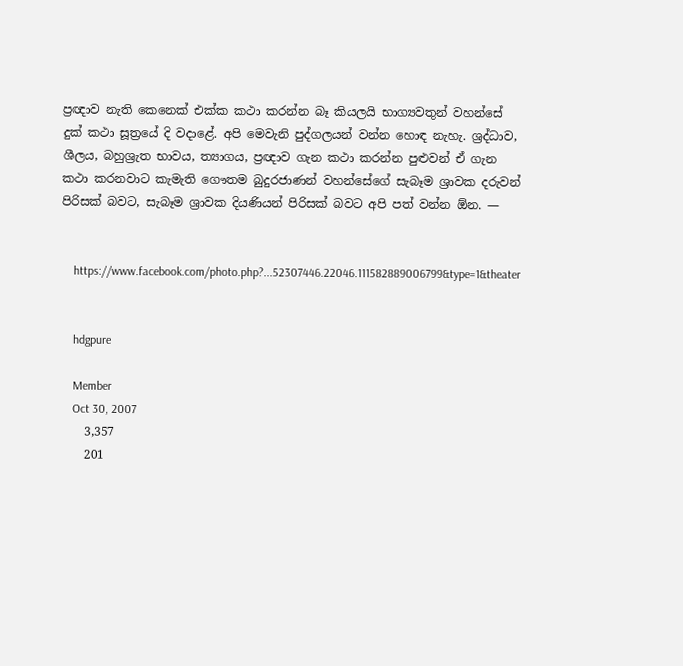ප්‍රඥාව නැති කෙනෙක් එක්ක කථා කරන්න බෑ කියලයි භාග්‍යවතුන් වහන්සේ දුක් කථා සූත්‍රයේ දි වදාළේ. අපි මෙවැනි පුද්ගලයන් වන්න හොඳ නැහැ. ශ්‍රද්ධාව, ශීලය, බහුශ්‍රැත භාවය, ත්‍යාගය, ප්‍රඥාව ගැන කථා කරන්න පුළුවන් ඒ ගැන කථා කරනවාට කැමැති ගෞතම බුදුරජාණන් වහන්සේගේ සැබෑම ශ්‍රාවක දරුවන් පිරිසක් බවට, සැබෑම ශ්‍රාවක දියණියන් පිරිසක් බවට අපි පත් වන්න ඕන. —


    https://www.facebook.com/photo.php?...52307446.22046.111582889006799&type=1&theater


    hdgpure

    Member
    Oct 30, 2007
    3,357
    201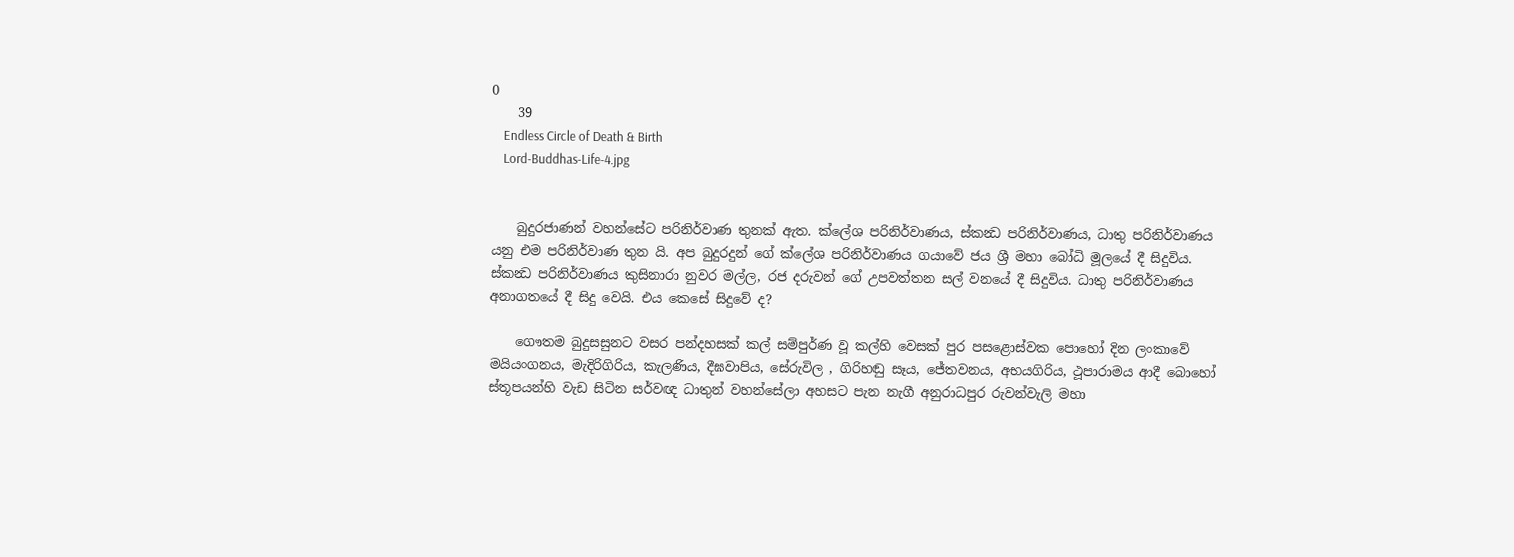0
    39
    Endless Circle of Death & Birth
    Lord-Buddhas-Life-4.jpg


    බුදුරජාණන් වහන්සේට පරිනිර්වාණ තුනක් ඇත. ක්ලේශ පරිනිර්වාණය, ස්කන්‍ධ පරිනිර්වාණය, ධාතු පරිනිර්වාණය යනු එම පරිනිර්වාණ තුන යි. අප බුදුරදුන් ගේ ක්ලේශ පරිනිර්වාණය ගයාවේ ජය ශ්‍රී මහා බෝධි මූලයේ දී සිදුවිය. ස්කන්‍ධ පරිනිර්වාණය කුසිනාරා නුවර මල්ල, රජ දරුවන් ගේ උපවත්තන සල් වනයේ දී සිදුවිය. ධාතු පරිනිර්වාණය අනාගතයේ දී සිදු වෙයි. එය කෙසේ සිදුවේ ද?

    ගෞතම බුදුසසුනට වසර පන්දහසක් කල් සම්පුර්ණ වූ කල්හි වෙසක් පුර පසළොස්වක පොහෝ දින ලංකාවේ මයියංගනය, මැදිරිගිරිය, කැලණිය, දීඝවාපිය, සේරුවිල , ගිරිහඬු සෑය, ජේතවනය, අභයගිරිය, ථූපාරාමය ආදී බොහෝ ස්තූපයන්හි වැඩ සිටින සර්වඥ ධාතුන් වහන්සේලා අහසට පැන නැගී අනුරාධපුර රුවන්වැලි මහා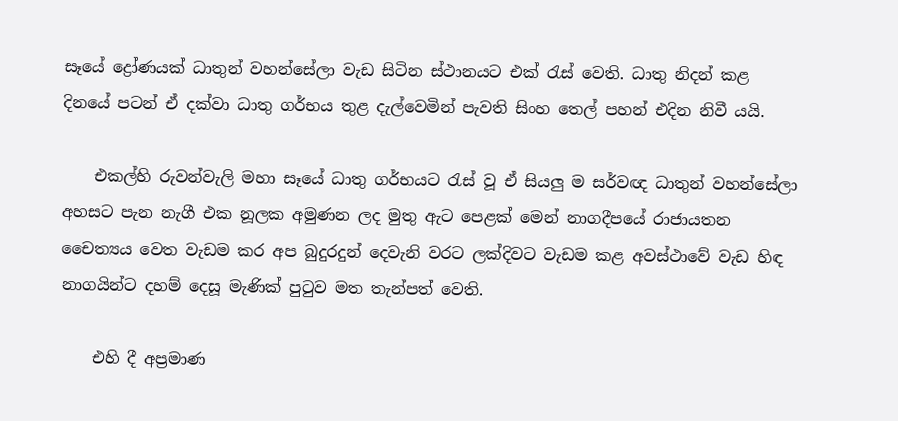සෑයේ ද්‍රෝණයක් ධාතුන් වහන්සේලා වැඩ සිටින ස්ථානයට එක් රැස් වෙති. ධාතු නිදන් කළ දිනයේ පටන් ඒ දක්වා ධාතු ගර්භය තුළ දැල්වෙමින් පැවති සිංහ තෙල් පහන් එදින නිවී යයි.

    එකල්හි රුවන්වැලි මහා සෑයේ ධාතු ගර්භයට රැස් වූ ඒ සියලු ම සර්වඥ ධාතුන් වහන්සේලා අහසට පැන නැගී එක නූලක අමුණන ලද මුතු ඇට පෙළක් මෙන් නාගදීපයේ රාජායතන චෛත්‍යය වෙත වැඩම කර අප බුදුරදුන් දෙවැනි වරට ලක්දිවට වැඩම කළ අවස්ථාවේ වැඩ හිඳ නාගයින්ට දහම් දෙසූ මැණික් පුටුව මත තැන්පත් වෙති.

    එහි දී අප්‍රමාණ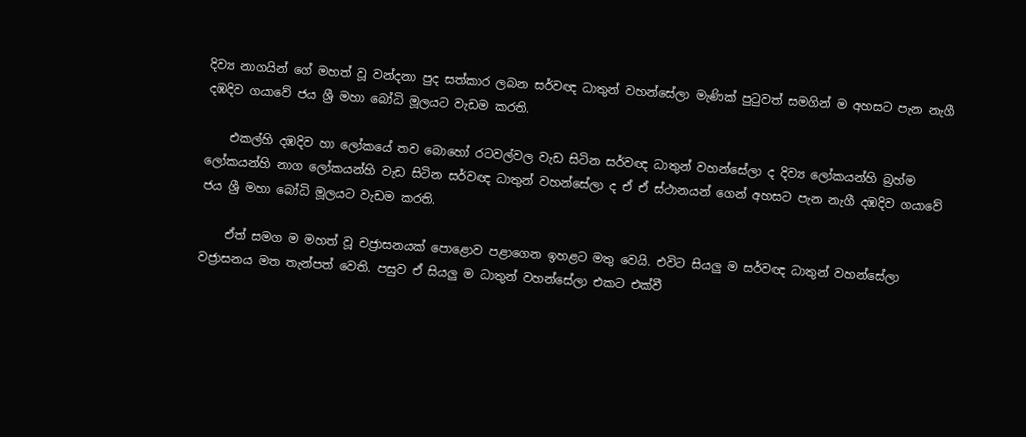දිව්‍ය නාගයින් ගේ මහත් වූ වන්දනා පුද සත්කාර ලබන සර්වඥ ධාතුන් වහන්සේලා මැණික් පුටුවත් සමගින් ම අහසට පැන නැගී දඹදිව ගයාවේ ජය ශ්‍රී මහා බෝධි මූලයට වැඩම කරති.

    එකල්හි දඹදිව හා ලෝකයේ තව බොහෝ රටවල්වල වැඩ සිටින සර්වඥ ධාතුන් වහන්සේලා ද දිව්‍ය ලෝකයන්හි බ්‍රහ්ම ලෝකයන්හි නාග ලෝකයන්හි වැඩ සිටින සර්වඥ ධාතුන් වහන්සේලා ද ඒ ඒ ස්ථානයන් ගෙන් අහසට පැන නැගී දඹදිව ගයාවේ ජය ශ්‍රී මහා බෝධි මූලයට වැඩම කරති.

    ඒත් සමග ම මහත් වූ චජ්‍රාසනයක් පොළොව පළාගෙන ඉහළට මතු වෙයි. එවිට සියලු ම සර්වඥ ධාතුන් වහන්සේලා වජ්‍රාසනය මත තැන්පත් වෙති. පසුව ඒ සියලු ම ධාතුන් වහන්සේලා එකට එක්වී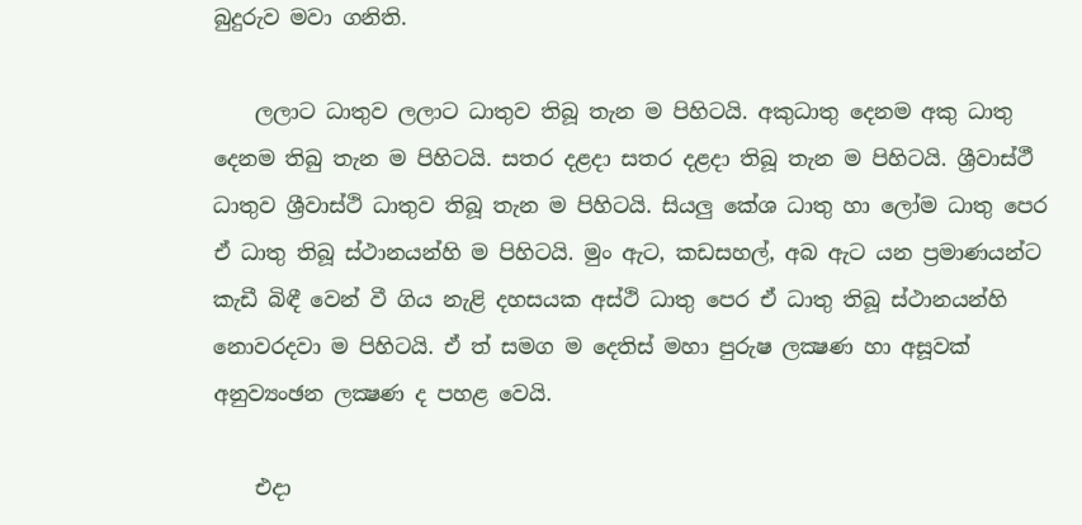බුදුරුව මවා ගනිති.

    ලලාට ධාතුව ලලාට ධාතුව තිබූ තැන ම පිහිටයි. අකුධාතු දෙනම අකු ධාතු දෙනම තිබු තැන ම පිහිටයි. සතර දළදා සතර දළදා තිබූ තැන ම පිහිටයි. ශ්‍රීවාස්ථී ධාතුව ශ්‍රීවාස්ථි ධාතුව තිබූ තැන ම පිහිටයි. සියලු කේශ ධාතු හා ලෝම ධාතු පෙර ඒ ධාතු තිබූ ස්ථානයන්හි ම පිහිටයි. මුං ඇට, කඩසහල්, අබ ඇට යන ප්‍රමාණයන්ට කැඩී බිඳී වෙන් වී ගිය නැළි දහසයක අස්ථි ධාතු පෙර ඒ ධාතු තිබූ ස්ථානයන්හි නොවරදවා ම පිහිටයි. ඒ ත් සමග ම දෙතිස් මහා පුරුෂ ලක්‍ෂණ හා අසූවක් අනුව්‍යංඡන ලක්‍ෂණ ද පහළ වෙයි.

    එදා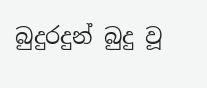බුදුරදුන් බුදු වූ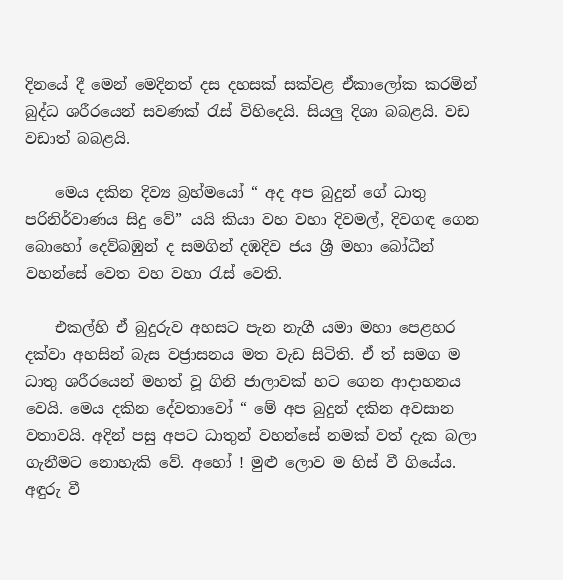දිනයේ දී මෙන් මෙදිනත් දස දහසක් සක්වළ ඒකාලෝක කරමින් බුද්ධ ශරීරයෙන් සවණක් රැස් විහිදෙයි. සියලු දිශා බබළයි. වඩ වඩාත් බබළයි.

    මෙය දකින දිව්‍ය බ්‍රහ්මයෝ “ අද අප බුදුන් ගේ ධාතු පරිනිර්වාණය සිදු වේ” යයි කියා වහ වහා දිවමල්, දිවගඳ ගෙන බොහෝ දෙව්බඹුන් ද සමගින් දඹදිව ජය ශ්‍රී මහා බෝධීන් වහන්සේ වෙත වහ වහා රැස් වෙති.

    එකල්හි ඒ බුදුරුව අහසට පැන නැගී යමා මහා පෙළහර දක්වා අහසින් බැස වජ්‍රාසනය මත වැඩ සිටිති. ඒ ත් සමග ම ධාතු ශරීරයෙන් මහත් වූ ගිනි ජාලාවක් හට ගෙන ආදාහනය වෙයි. මෙය දකින දේවතාවෝ “ මේ අප බුදුන් දකින අවසාන වතාවයි. අදින් පසු අපට ධාතුන් වහන්සේ නමක් වත් දැක බලා ගැනීමට නොහැකි වේ. අහෝ ! මුළු ලොව ම හිස් වී ගියේය. අඳුරු වී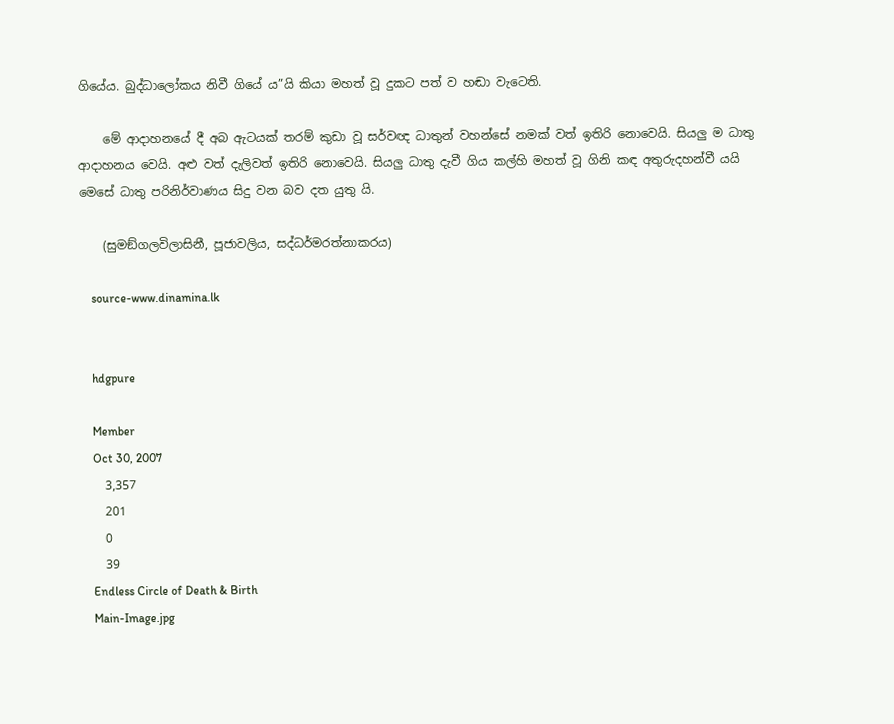ගියේය. බුද්ධාලෝකය නිවී ගියේ ය”යි කියා මහත් වූ දුකට පත් ව හඬා වැටෙති.

    මේ ආදාහනයේ දී අබ ඇටයක් තරම් කුඩා වූ සර්වඥ ධාතුන් වහන්සේ නමක් වත් ඉතිරි නොවෙයි. සියලු ම ධාතු ආදාහනය වෙයි. අළු වත් දැලිවත් ඉතිරි නොවෙයි. සියලු ධාතු දැවී ගිය කල්හි මහත් වූ ගිනි කඳ අතුරුදහන්වී යයි මෙසේ ධාතු පරිනිර්වාණය සිදු වන බව දත යුතු යි.

    (සුමඞ්ගලවිලාසිනී, පූජාවලිය, සද්ධර්මරත්නාකරය)

    source-www.dinamina.lk


    hdgpure

    Member
    Oct 30, 2007
    3,357
    201
    0
    39
    Endless Circle of Death & Birth
    Main-Image.jpg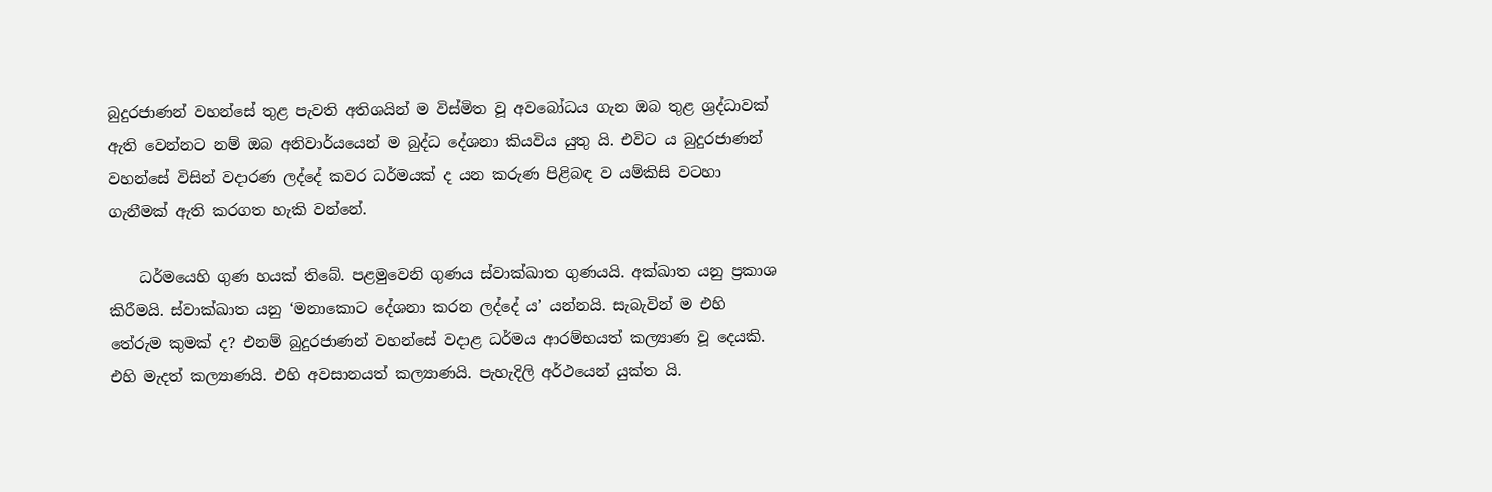බුදුරජාණන් වහන්සේ තුළ පැවති අතිශයින් ම විස්මිත වූ අවබෝධය ගැන ඔබ තුළ ශ්‍රද්ධාවක් ඇති වෙන්නට නම් ඔබ අනිවාර්යයෙන් ම බුද්ධ දේශනා කියවිය යුතු යි. එවිට ය බුදුරජාණන් වහන්සේ විසින් වදාරණ ලද්දේ කවර ධර්මයක් ද යන කරුණ පිළිබඳ ව යම්කිසි වටහා ගැනීමක් ඇති කරගත හැකි වන්නේ.

    ධර්මයෙහි ගුණ හයක් තිබේ. පළමුවෙනි ගුණය ස්වාක්ඛාත ගුණයයි. අක්ඛාත යනු ප්‍රකාශ කිරීමයි. ස්වාක්ඛාත යනු ‘මනාකොට දේශනා කරන ලද්දේ ය’ යන්නයි. සැබැවින් ම එහි තේරුම කුමක් ද? එනම් බුදුරජාණන් වහන්සේ වදාළ ධර්මය ආරම්භයත් කල්‍යාණ වූ දෙයකි. එහි මැදත් කල්‍යාණයි. එහි අවසානයත් කල්‍යාණයි. පැහැදිලි අර්ථයෙන් යුක්ත යි.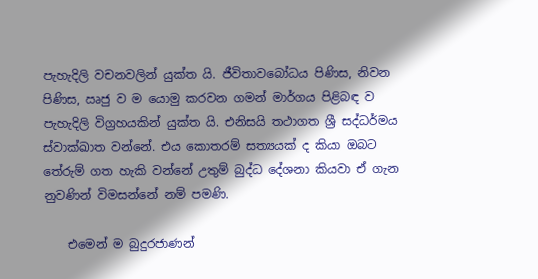පැහැදිලි වචනවලින් යුක්ත යි. ජීවිතාවබෝධය පිණිස, නිවන පිණිස, ඍජු ව ම යොමු කරවන ගමන් මාර්ගය පිළිබඳ ව පැහැදිලි විග්‍රහයකින් යුක්ත යි. එනිසයි තථාගත ශ්‍රී සද්ධර්මය ස්වාක්ඛාත වන්නේ. එය කොතරම් සත්‍යයක් ද කියා ඔබට තේරුම් ගත හැකි වන්නේ උතුම් බුද්ධ දේශනා කියවා ඒ ගැන නුවණින් විමසන්නේ නම් පමණි.

    එමෙන් ම බුදුරජාණන්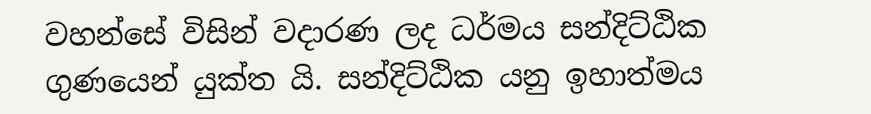වහන්සේ විසින් වදාරණ ලද ධර්මය සන්දිට්ඨික ගුණයෙන් යුක්ත යි. සන්දිට්ඨික යනු ඉහාත්මය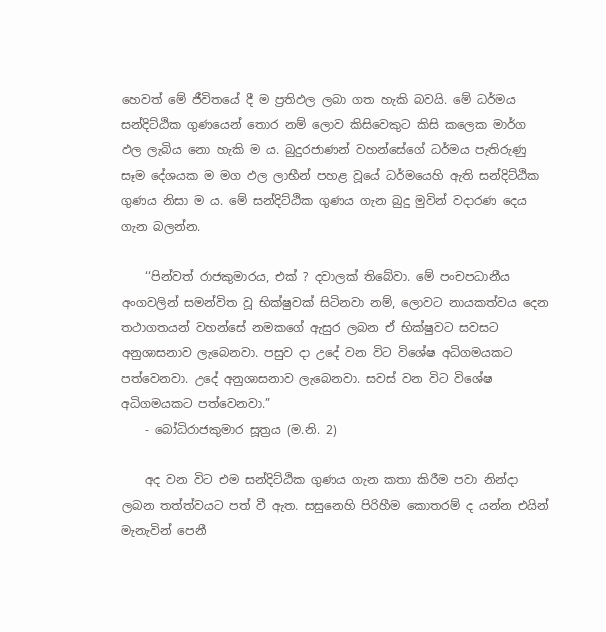හෙවත් මේ ජීවිතයේ දී ම ප්‍රතිඵල ලබා ගත හැකි බවයි. මේ ධර්මය සන්දිට්ඨික ගුණයෙන් තොර නම් ලොව කිසිවෙකුට කිසි කලෙක මාර්ග ඵල ලැබිය නො හැකි ම ය. බුදුරජාණන් වහන්සේගේ ධර්මය පැතිරුණු සෑම දේශයක ම මග ඵල ලාභීන් පහළ වූයේ ධර්මයෙහි ඇති සන්දිට්ඨික ගුණය නිසා ම ය. මේ සන්දිට්ඨික ගුණය ගැන බුදු මුවින් වදාරණ දෙය ගැන බලන්න.

    ‘‘පින්වත් රාජකුමාරය, එක් ? දවාලක් තිබේවා. මේ පංචපධානීය අංගවලින් සමන්විත වූ භික්ෂුවක් සිටිනවා නම්, ලොවට නායකත්වය දෙන තථාගතයන් වහන්සේ නමකගේ ඇසුර ලබන ඒ භික්ෂුවට සවසට අනුශාසනාව ලැබෙනවා. පසුව දා උදේ වන විට විශේෂ අධිගමයකට පත්වෙනවා. උදේ අනුශාසනාව ලැබෙනවා. සවස් වන විට විශේෂ අධිගමයකට පත්වෙනවා.”
    - බෝධිරාජකුමාර සූත්‍රය (ම.නි. 2)

    අද වන විට එම සන්දිට්ඨික ගුණය ගැන කතා කිරීම පවා නින්දා ලබන තත්ත්වයට පත් වී ඇත. සසුනෙහි පිරිහීම කොතරම් ද යන්න එයින් මැනැවින් පෙනී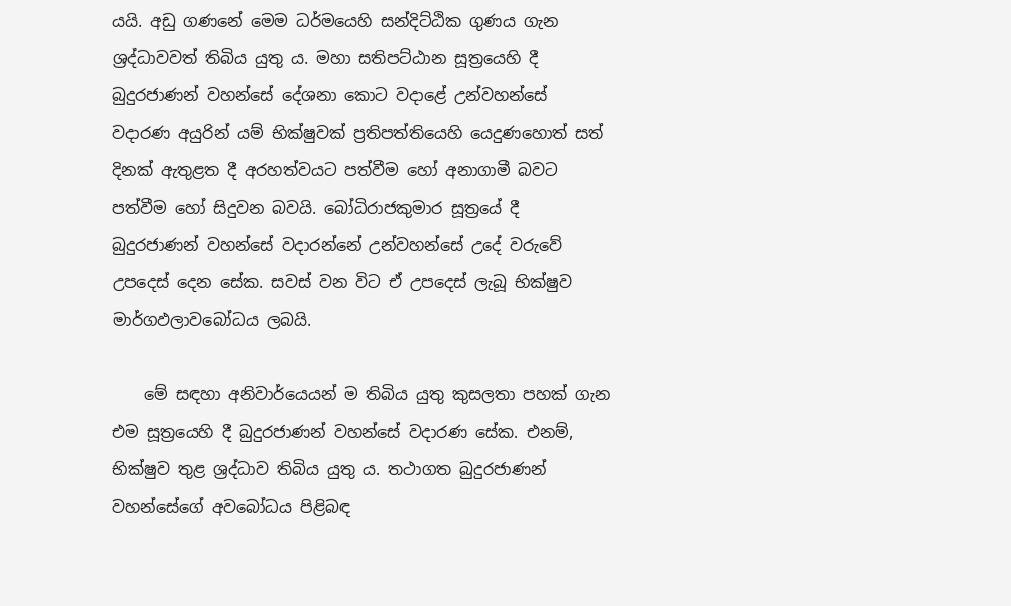යයි. අඩු ගණනේ මෙම ධර්මයෙහි සන්දිට්ඨික ගුණය ගැන ශ්‍රද්ධාවවත් තිබිය යුතු ය. මහා සතිපට්ඨාන සූත්‍රයෙහි දී බුදුරජාණන් වහන්සේ දේශනා කොට වදාළේ උන්වහන්සේ වදාරණ අයුරින් යම් භික්ෂුවක් ප්‍රතිපත්තියෙහි යෙදුණහොත් සත් දිනක් ඇතුළත දී අරහත්වයට පත්වීම හෝ අනාගාමී බවට පත්වීම හෝ සිදුවන බවයි. බෝධිරාජකුමාර සූත්‍රයේ දී බුදුරජාණන් වහන්සේ වදාරන්නේ උන්වහන්සේ උදේ වරුවේ උපදෙස් දෙන සේක. සවස් වන විට ඒ උපදෙස් ලැබූ භික්ෂුව මාර්ගඵලාවබෝධය ලබයි.

    මේ සඳහා අනිවාර්යෙයන් ම තිබිය යුතු කුසලතා පහක් ගැන එම සූත්‍රයෙහි දී බුදුරජාණන් වහන්සේ වදාරණ සේක. එනම්, භික්ෂුව තුළ ශ්‍රද්ධාව තිබිය යුතු ය. තථාගත බුදුරජාණන් වහන්සේගේ අවබෝධය පිළිබඳ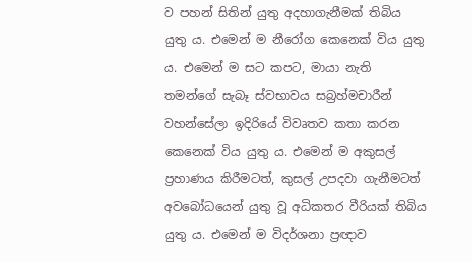ව පහන් සිතින් යුතු අදහාගැනීමක් තිබිය යුතු ය. එමෙන් ම නීරෝග කෙනෙක් විය යුතු ය. එමෙන් ම සට කපට, මායා නැති තමන්ගේ සැබෑ ස්වභාවය සබ්‍රහ්මචාරීන් වහන්සේලා ඉදිරියේ විවෘතව කතා කරන කෙනෙක් විය යුතු ය. එමෙන් ම අකුසල් ප්‍රහාණය කිරීමටත්, කුසල් උපදවා ගැනීමටත් අවබෝධයෙන් යුතු වූ අධිකතර වීරියක් තිබිය යුතු ය. එමෙන් ම විදර්ශනා ප්‍රඥාව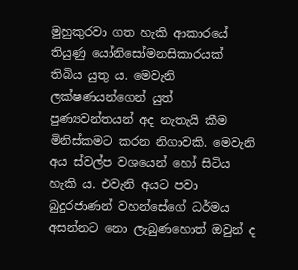මුහුකුරවා ගත හැකි ආකාරයේ තියුණු යෝනිසෝමනසිකාරයක් තිබිය යුතු ය. මෙවැනි ලක්ෂණයන්ගෙන් යුත් පුණ්‍යවන්තයන් අද නැතැයි කීම මිනිස්කමට කරන නිගාවකි. මෙවැනි අය ස්වල්ප වශයෙන් හෝ සිටිය හැකි ය. එවැනි අයට පවා බුදුරජාණන් වහන්සේගේ ධර්මය අසන්නට නො ලැබුණහොත් ඔවුන් ද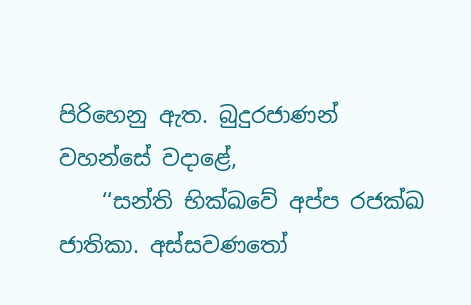පිරිහෙනු ඇත. බුදුරජාණන් වහන්සේ වදාළේ,
    ‘‘සන්ති භික්ඛවේ අප්ප රජක්ඛ ජාතිකා. අස්සවණතෝ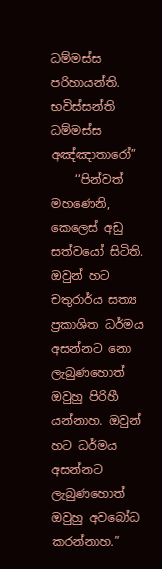ධම්මස්ස පරිහායන්ති. භවිස්සන්ති ධම්මස්ස අඤ්ඤාතාරෝ”
    ‘‘පින්වත් මහණෙනි, කෙලෙස් අඩු සත්වයෝ සිටිති. ඔවුන් හට චතුරාර්ය සත්‍ය ප්‍රකාශිත ධර්මය අසන්නට නො ලැබුණහොත් ඔවුහු පිරිහී යන්නාහ. ඔවුන් හට ධර්මය අසන්නට ලැබුණහොත් ඔවුහු අවබෝධ කරන්නාහ.”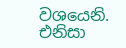වශයෙනි. එනිසා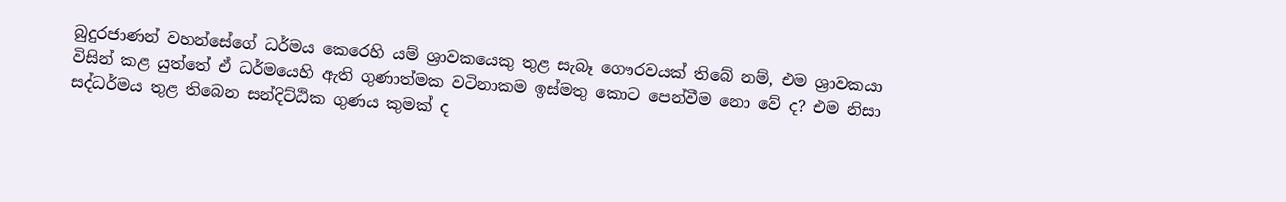බුදුරජාණන් වහන්සේගේ ධර්මය කෙරෙහි යම් ශ්‍රාවකයෙකු තුළ සැබෑ ගෞරවයක් තිබේ නම්, එම ශ්‍රාවකයා විසින් කළ යුත්තේ ඒ ධර්මයෙහි ඇති ගුණාත්මක වටිනාකම ඉස්මතු කොට පෙන්වීම නො වේ ද? එම නිසා සද්ධර්මය තුළ තිබෙන සන්දිට්ඨික ගුණය කුමක් ද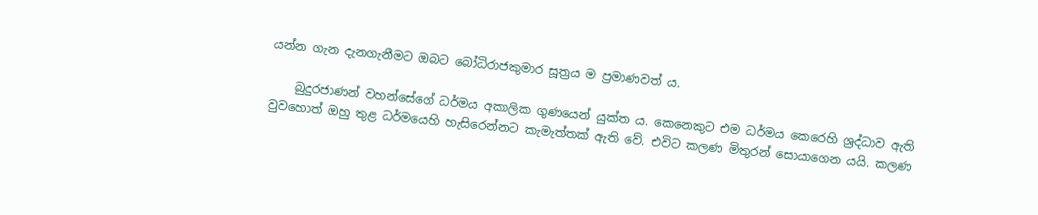යන්න ගැන දැනගැනීමට ඔබට බෝධිරාජකුමාර සූත්‍රය ම ප්‍රමාණවත් ය.

    බුදුරජාණන් වහන්සේගේ ධර්මය අකාලික ගුණයෙන් යුක්ත ය. කෙනෙකුට එම ධර්මය කෙරෙහි ශ්‍රද්ධාව ඇති වුවහොත් ඔහු තුළ ධර්මයෙහි හැසිරෙන්නට කැමැත්තක් ඇති වේ. එවිට කලණ මිතුරන් සොයාගෙන යයි. කලණ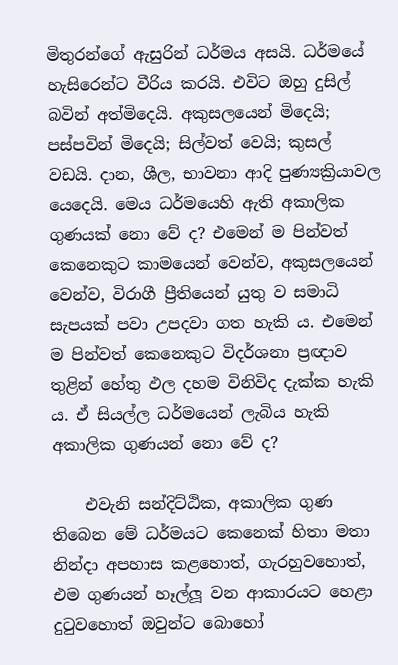මිතුරන්ගේ ඇසුරින් ධර්මය අසයි. ධර්මයේ හැසිරෙන්ට වීරිය කරයි. එවිට ඔහු දුසිල් බවින් අත්මිදෙයි. අකුසලයෙන් මිදෙයි; පස්පවින් මිදෙයි; සිල්වත් වෙයි; කුසල් වඩයි. දාන, ශීල, භාවනා ආදි පුණ්‍යක්‍රියාවල යෙදෙයි. මෙය ධර්මයෙහි ඇති අකාලික ගුණයක් නො වේ ද? එමෙන් ම පින්වත් කෙනෙකුට කාමයෙන් වෙන්ව, අකුසලයෙන් වෙන්ව, විරාගී ප්‍රීතියෙන් යුතු ව සමාධි සැපයක් පවා උපදවා ගත හැකි ය. එමෙන් ම පින්වත් කෙනෙකුට විදර්ශනා ප්‍රඥාව තුළින් හේතු ඵල දහම විනිවිද දැක්ක හැකි ය. ඒ සියල්ල ධර්මයෙන් ලැබිය හැකි අකාලික ගුණයන් නො වේ ද?

    එවැනි සන්දිට්ඨික, අකාලික ගුණ තිබෙන මේ ධර්මයට කෙනෙක් හිතා මතා නින්දා අපහාස කළහොත්, ගැරහුවහොත්, එම ගුණයන් හෑල්ලූ වන ආකාරයට හෙළා දුටුවහොත් ඔවුන්ට බොහෝ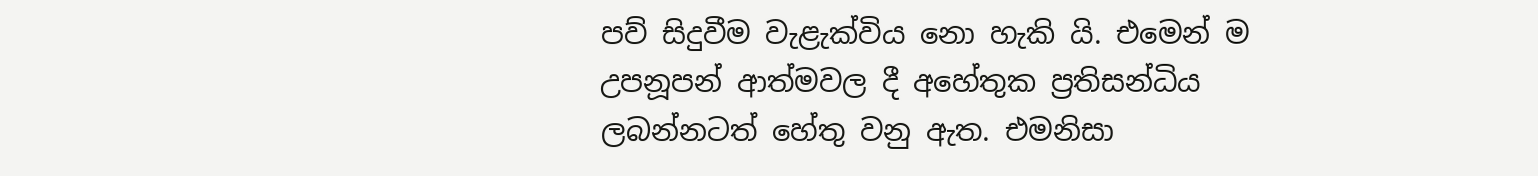පව් සිදුවීම වැළැක්විය නො හැකි යි. එමෙන් ම උපනූපන් ආත්මවල දී අහේතුක ප්‍රතිසන්ධිය ලබන්නටත් හේතු වනු ඇත. එමනිසා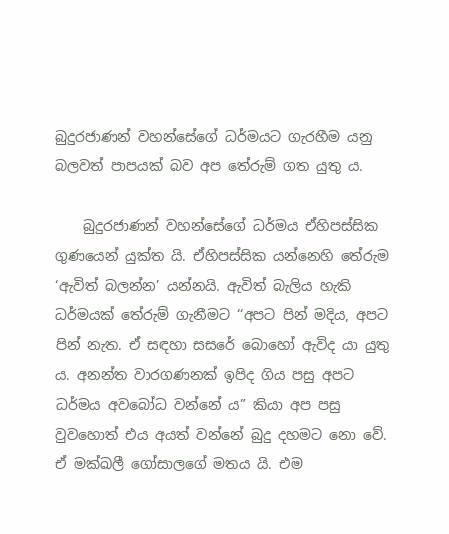බුදුරජාණන් වහන්සේගේ ධර්මයට ගැරහීම යනු බලවත් පාපයක් බව අප තේරුම් ගත යුතු ය.

    බුදුරජාණන් වහන්සේගේ ධර්මය ඒහිපස්සික ගුණයෙන් යුක්ත යි. ඒහිපස්සික යන්නෙහි තේරුම ‘ඇවිත් බලන්න’ යන්නයි. ඇවිත් බැලිය හැකි ධර්මයක් තේරුම් ගැනීමට ‘‘අපට පින් මදිය, අපට පින් නැත. ඒ සඳහා සසරේ බොහෝ ඇවිද යා යුතු ය. අනන්ත වාරගණනක් ඉපිද ගිය පසු අපට ධර්මය අවබෝධ වන්නේ ය” කියා අප පසු වුවහොත් එය අයත් වන්නේ බුදු දහමට නො වේ. ඒ මක්ඛලී ගෝසාලගේ මතය යි. එම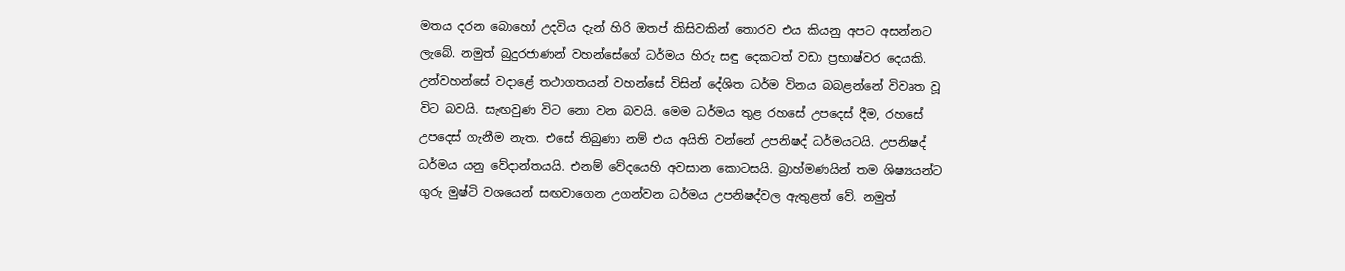මතය දරන බොහෝ උදවිය දැන් හිරි ඔතප් කිසිවකින් තොරව එය කියනු අපට අසන්නට ලැබේ. නමුත් බුදුරජාණන් වහන්සේගේ ධර්මය හිරු සඳු දෙකටත් වඩා ප්‍රභාෂ්වර දෙයකි. උන්වහන්සේ වදාළේ තථාගතයන් වහන්සේ විසින් දේශිත ධර්ම විනය බබළන්නේ විවෘත වූ විට බවයි. සැඟවුණ විට නො වන බවයි. මෙම ධර්මය තුළ රහසේ උපදෙස් දීම, රහසේ උපදෙස් ගැනීම නැත. එසේ තිබුණා නම් එය අයිති වන්නේ උපනිෂද් ධර්මයටයි. උපනිෂද් ධර්මය යනු වේදාන්තයයි. එනම් වේදයෙහි අවසාන කොටසයි. බ්‍රාහ්මණයින් තම ශිෂ්‍යයන්ට ගුරු මුෂ්ටි වශයෙන් සඟවාගෙන උගන්වන ධර්මය උපනිෂද්වල ඇතුළත් වේ. නමුත්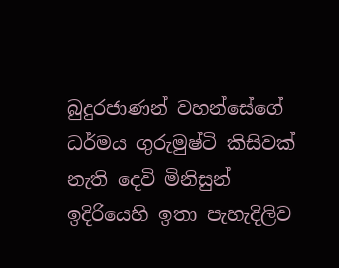බුදුරජාණන් වහන්සේගේ ධර්මය ගුරුමුෂ්ටි කිසිවක් නැති දෙවි මිනිසුන් ඉදිරියෙහි ඉතා පැහැදිලිව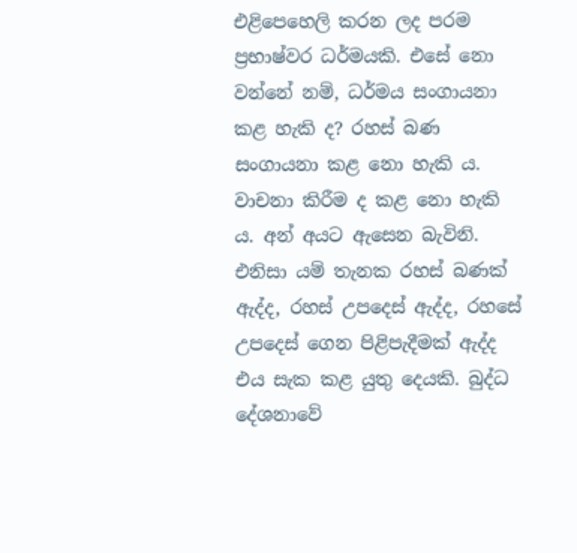එළිපෙහෙලි කරන ලද පරම ප්‍රභාෂ්වර ධර්මයකි. එසේ නො වන්නේ නම්, ධර්මය සංගායනා කළ හැකි ද? රහස් බණ සංගායනා කළ නො හැකි ය. වාචනා කිරීම ද කළ නො හැකි ය. අන් අයට ඇසෙන බැවිනි. එනිසා යම් තැනක රහස් බණක් ඇද්ද, රහස් උපදෙස් ඇද්ද, රහසේ උපදෙස් ගෙන පිළිපැදීමක් ඇද්ද එය සැක කළ යුතු දෙයකි. බුද්ධ දේශනාවේ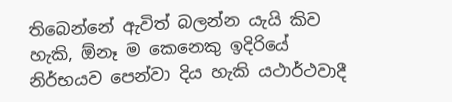තිබෙන්නේ ඇවිත් බලන්න යැයි කිව හැකි, ඕනෑ ම කෙනෙකු ඉදිරියේ නිර්භයව පෙන්වා දිය හැකි යථාර්ථවාදී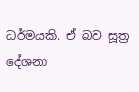ධර්මයකි. ඒ බව සූත්‍ර දේශනා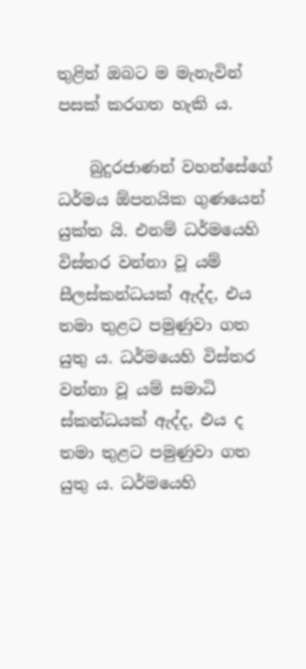තුළින් ඔබට ම මැනැවින් පසක් කරගත හැකි ය.

    බුදුරජාණන් වහන්සේගේ ධර්මය ඕපනයික ගුණයෙන් යුක්ත යි. එනම් ධර්මයෙහි විස්තර වන්නා වූ යම් සීලස්කන්ධයක් ඇද්ද, එය තමා තුළට පමුණුවා ගත යුතු ය. ධර්මයෙහි විස්තර වන්නා වූ යම් සමාධි ස්කන්ධයක් ඇද්ද, එය ද තමා තුළට පමුණුවා ගත යුතු ය. ධර්මයෙහි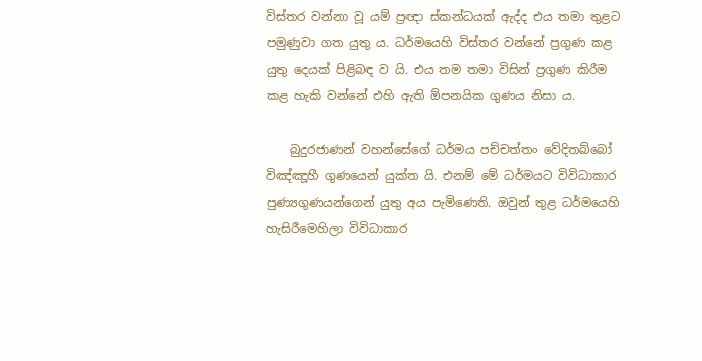විස්තර වන්නා වූ යම් ප්‍රඥා ස්කන්ධයක් ඇද්ද එය තමා තුළට පමුණුවා ගත යුතු ය. ධර්මයෙහි විස්තර වන්නේ ප්‍රගුණ කළ යුතු දෙයක් පිළිබඳ ව යි. එය තම තමා විසින් ප්‍රගුණ කිරීම කළ හැකි වන්නේ එහි ඇති ඕපනයික ගුණය නිසා ය.

    බුදුරජාණන් වහන්සේගේ ධර්මය පච්චත්තං වේදිතබ්බෝ විඤ්ඤූහී ගුණයෙන් යුක්ත යි. එනම් මේ ධර්මයට විවිධාකාර පුණ්‍යගුණයන්ගෙන් යුතු අය පැමිණෙති. ඔවුන් තුළ ධර්මයෙහි හැසිරීමෙහිලා විවිධාකාර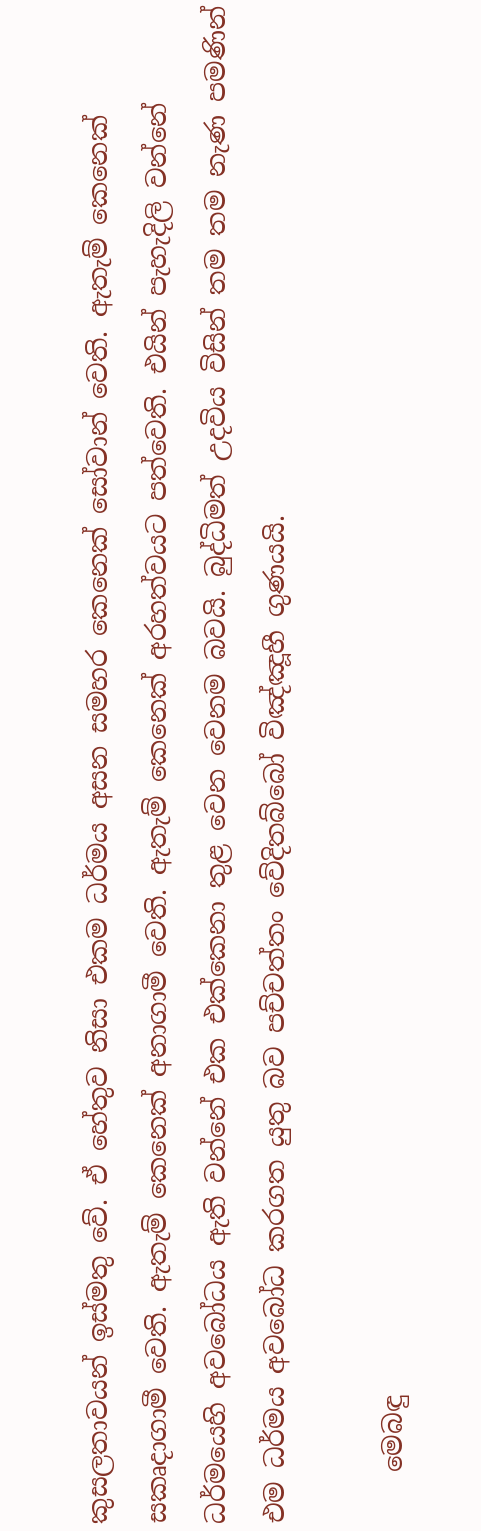කුසලතාවයන් ඉස්මතු වේ. ඒ හේතුව නිසා එකම ධර්මය අසන සමහර කෙනෙක් සෝවාන් වෙති. ඇතැම් කෙනෙක් සකෘදාගාමී වෙති. ඇතැම් කෙනෙක් අනාගාමී වෙති. ඇතැම් කෙනෙක් අරහත්වයට පත්වෙති. එයින් පැහැදිලි වන්නේ ධර්මයෙහි අවබෝධය ඇති වන්නේ එක එක්කෙනා තුළ වෙන වෙනම බවයි. බුද්ධිමත් උදවිය විසින් තම තම නැණ පමණින් එම ධර්මය අවබෝධ කරගත යුතු බව පච්චත්තං වේදිතබ්බෝ විඤ්ඤූහී ගුණයයි.

    මෙබඳු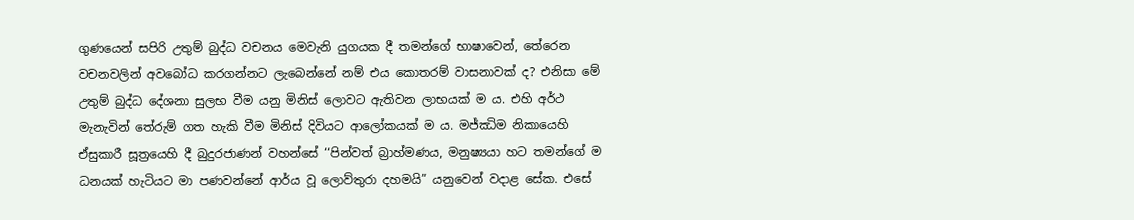ගුණයෙන් සපිරි උතුම් බුද්ධ වචනය මෙවැනි යුගයක දී තමන්ගේ භාෂාවෙන්, තේරෙන වචනවලින් අවබෝධ කරගන්නට ලැබෙන්නේ නම් එය කොතරම් වාසනාවක් ද? එනිසා මේ උතුම් බුද්ධ දේශනා සුලභ වීම යනු මිනිස් ලොවට ඇතිවන ලාභයක් ම ය. එහි අර්ථ මැනැවින් තේරුම් ගත හැකි වීම මිනිස් දිවියට ආලෝකයක් ම ය. මජ්ඣිම නිකායෙහි ඒසුකාරී සූත්‍රයෙහි දී බුදුරජාණන් වහන්සේ ‘‘පින්වත් බ්‍රාහ්මණය, මනුෂ්‍යයා හට තමන්ගේ ම ධනයක් හැටියට මා පණවන්නේ ආර්ය වූ ලොව්තුරා දහමයි” යනුවෙන් වදාළ සේක. එසේ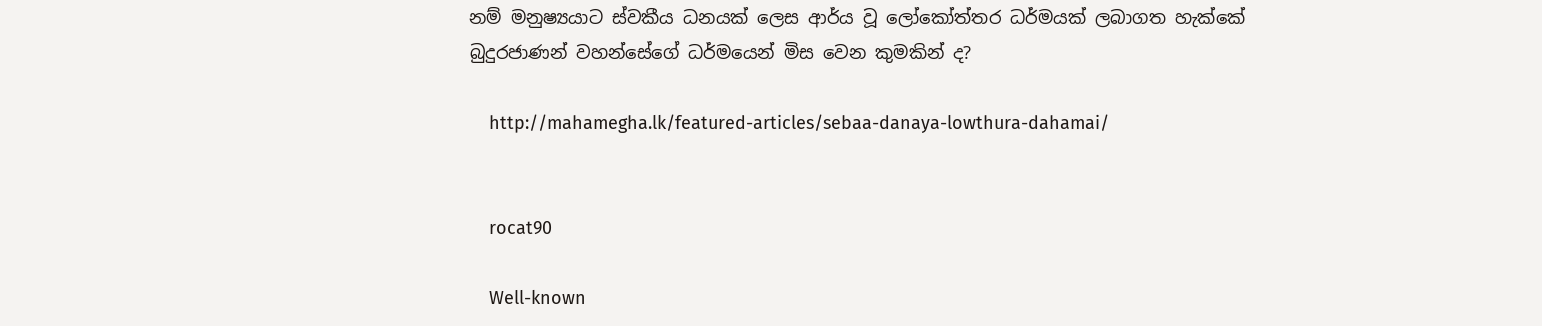නම් මනුෂ්‍යයාට ස්වකීය ධනයක් ලෙස ආර්ය වූ ලෝකෝත්තර ධර්මයක් ලබාගත හැක්කේ බුදුරජාණන් වහන්සේගේ ධර්මයෙන් මිස වෙන කුමකින් ද?

    http://mahamegha.lk/featured-articles/sebaa-danaya-lowthura-dahamai/


    rocat90

    Well-known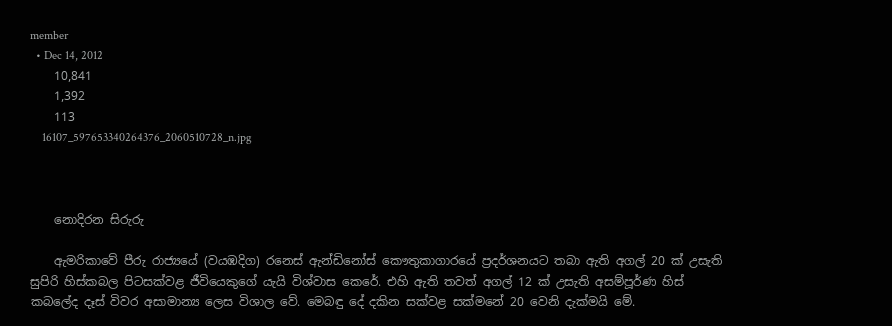member
  • Dec 14, 2012
    10,841
    1,392
    113
    16107_597653340264376_2060510728_n.jpg



    නොදිරන සිරුරු

    ඇමරිකාවේ පීරු රාජ්‍යයේ (වයඹදිග) රනෙස් ඇන්ඩිනෝස් කෞතුකාගාරයේ ප්‍රදර්ශනයට තබා ඇති අගල් 20 ක් උසැති සුපිරි හිස්කබල පිටසක්වළ ජීවියෙකුගේ යැයි විශ්වාස කෙරේ. එහි ඇති තවත් අගල් 12 ක් උසැති අසම්පූර්ණ හිස් කබලේද දෑස් ‍විවර අසාමාන්‍ය ලෙස විශාල වේ. මෙබඳු දේ දකින සක්වළ සක්මනේ 20 වෙනි දැක්මයි මේ.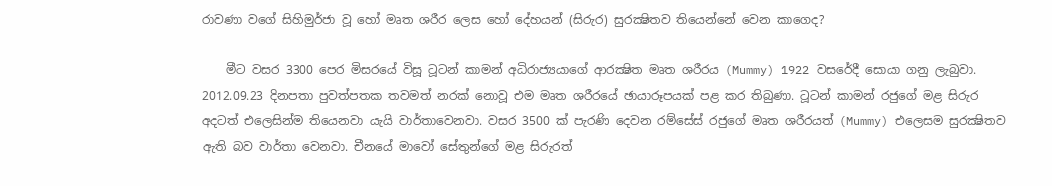රාවණා වගේ සිහිමුර්ජා වූ හෝ මෘත ශරීර ලෙස හෝ දේහයන් (සිරුර) සුරක්‍ෂිතව තියෙන්නේ වෙන කාගෙද?

    මීට වසර 3300 පෙර මිසරයේ විසූ ටූටන් කාමන් අධිරාජ්‍යයාගේ ආරක්‍ෂිත මෘත ශරීරය (Mummy) 1922 වසරේදී සොයා ගනු ලැබුවා. 2012.09.23 දිනපතා පුවත්පතක තවමත් නරක් නොවූ එම මෘත ශරීරයේ ඡායාරූපයක් පළ කර තිබුණා. ටූටන් කාමන් රජුගේ මළ සිරුර අදටත් එලෙසින්ම තියෙනවා යැයි වාර්තාවෙනවා. වසර 3500 ක් පැරණි දෙවන රම්සේස් රජුගේ මෘත ශරීරයත් (Mummy) එලෙසම සුරක්‍ෂිතව ඇති බව වාර්තා වෙනවා. චීනයේ මාවෝ සේතුන්ගේ මළ සිරුරත්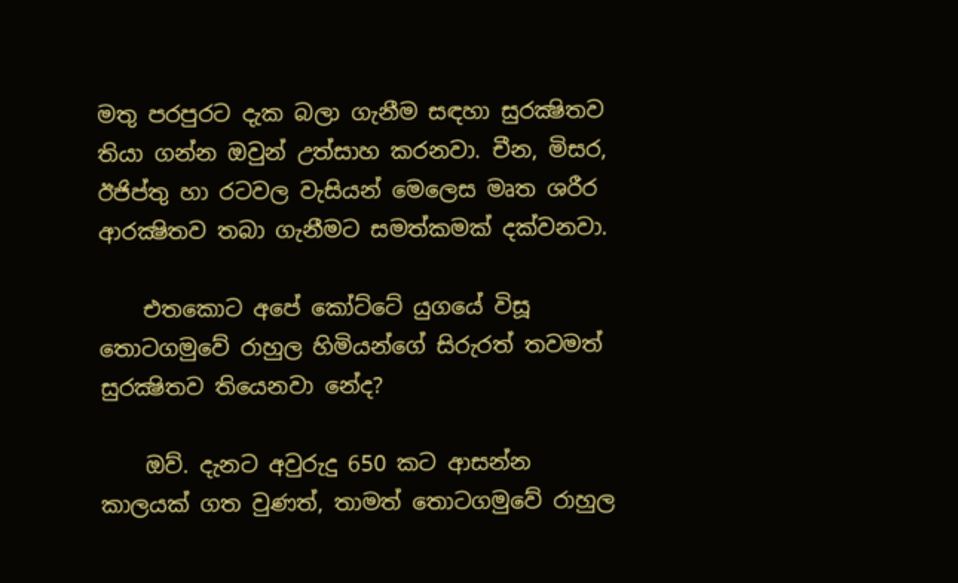මතු පරපුරට දැක බලා ගැනීම සඳහා සුරක්‍ෂිතව තියා ගන්න ඔවුන් උත්සාහ කරනවා. චීන, මිසර, ඊජිප්තු හා රටවල වැසියන් මෙලෙස මෘත ශරීර ආරක්‍ෂිතව තබා ගැනීමට සමත්කමක් දක්වනවා.

    එතකොට අපේ කෝට්ටේ යුගයේ විසූ තොටගමුවේ රාහුල හිමියන්ගේ සිරුරත් තවමත් සුරක්‍ෂිතව තියෙනවා නේද?

    ඔව්. දැනට අවුරුදු 650 කට ආසන්න කාලයක් ගත වුණත්, තාමත් තොටගමුවේ රාහුල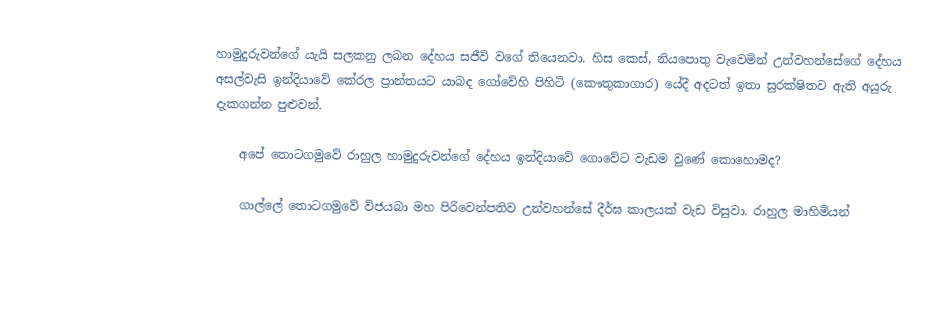හාමුදුරුවන්ගේ යැයි සලකනු ලබන දේහය සජීවි වගේ තියෙනවා. හිස කෙස්, නියපොතු වැවෙමින් උන්වහන්සේගේ දේහය අසල්වැසි ඉන්දියාවේ කේරල ප්‍රාන්තයට යාබද ගෝවේහි පිහිටි (කෞතුකාගාර) යේදී අදටත් ඉතා සුරක්ෂිතව ඇති අයුරු දැකගන්න පුළුවන්.

    අපේ තොටගමුවේ රාහුල හාමුදුරුවන්ගේ දේහය ඉන්දියාවේ ගොවේට වැඩම වුණේ කොහොමද?

    ගාල්ලේ තොටගමුවේ විජයබා මහ පිරිවෙන්පතිව උන්වහන්සේ දීර්ඝ කාලයක් වැඩ විසුවා. රාහුල මාහිමියන්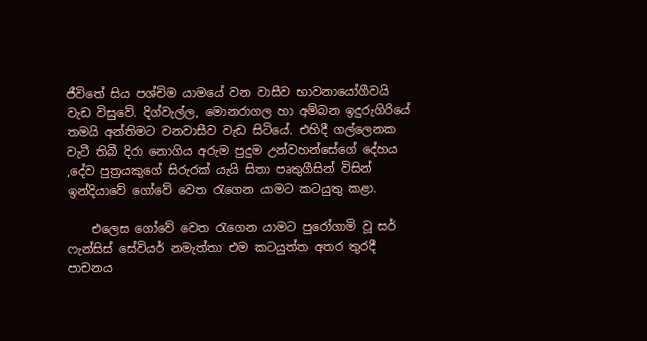ජීවිතේ සිය පශ්චිම යාමයේ වන වාසීව භාවනායෝගීවයි වැඩ විසුවේ. දිග්වැල්ල, මොනරාගල හා අම්බන ඉදුරුගිරියේ තමයි අන්තිමට වනවාසීව වැඩ සිටියේ. එහිදී ගල්ලෙනක වැටී තිබී දිරා නොගිය අරුම පුදුම උන්වහන්සේගේ දේහය ,දේව පුත්‍රයකුගේ සිරුරක් යැයි සිතා පෘතුගීසින් විසින් ඉන්දියාවේ ගෝවේ වෙත රැගෙන යාමට කටයුතු කළා.

    එලෙස ගෝවේ වෙත රැගෙන යාමට පුරෝගාමි වූ සර් ෆැන්සිස් සේවියර් නමැත්තා එම කටයුත්ත අතර තුරදී පාචනය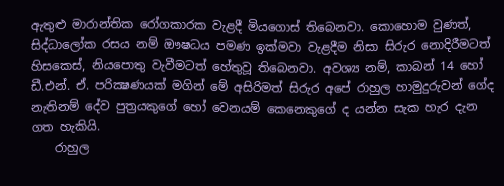ඇතුළු මාරාන්තික රෝගකාරක වැළදී මියගොස් තිබෙනවා. කොහොම වුණත්, සිද්ධාලෝක රසය නම් ඖෂධය පමණ ඉක්මවා වැළදීම නිසා සිරුර නොදිරීමටත් හිසකෙස්, නියපොතු වැවීමටත් හේතුවූ තිබෙනවා. අවශ්‍ය නම්, කාබන් 14 හෝ ඩී.එන්. ඒ. පරික්‍ෂණයක් මගින් මේ අසිරිමත් සිරුර අපේ රාහුල හාමුදුරුවන් ගේද නැතිනම් දේව පුත්‍රයකුගේ හෝ වෙනයම් කෙනෙකුගේ ද යන්න සැක හැර දැන ගත හැකියි.
    රාහුල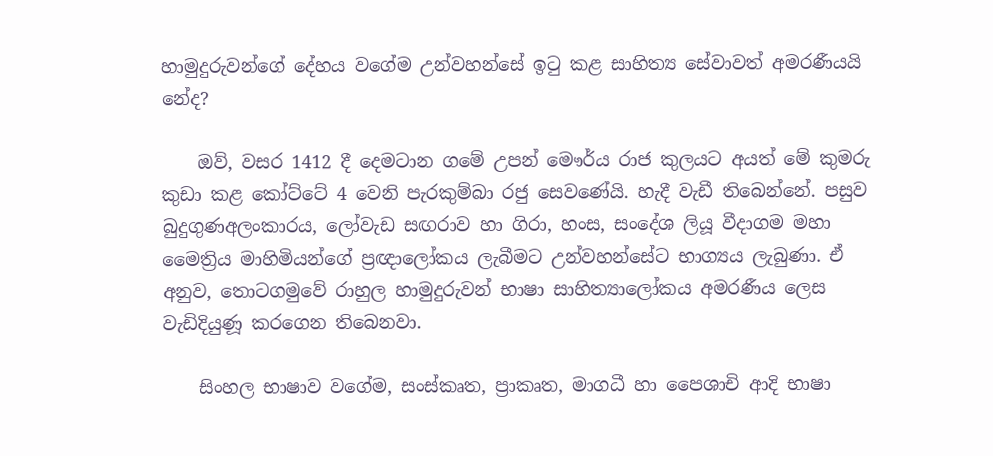හාමුදුරුවන්ගේ දේහය වගේම උන්වහන්සේ ඉටු කළ සාහිත්‍ය සේවාවත් අමරණීයයි නේද?

    ඔව්, වසර 1412 දී දෙමටාන ගමේ උපන් මෞර්ය රාජ කුලයට අයත් මේ කුමරු කුඩා කළ කෝට්ටේ 4 වෙනි පැරකුම්බා රජු සෙවණේයි. හැදී වැඩී තිබෙන්නේ. පසුව බුදුගුණඅලංකාරය, ලෝවැඩ සඟරාව හා ගිරා, හංස, සංදේශ ලියූ වීදාගම මහා මෛත්‍රිය මාහිමියන්ගේ ප්‍රඥාලෝකය ලැබීමට උන්වහන්සේට භාග්‍යය ලැබුණා. ඒ අනුව, තොටගමුවේ රාහුල හාමුදුරුවන් භාෂා සාහිත්‍යාලෝකය අමරණීය ලෙස වැඩිදියුණූ කරගෙන තිබෙනවා.

    සිංහල භාෂාව වගේම, සංස්කෘත, ප්‍රාකෘත, මාගධී හා පෛශාචි ආදි භාෂා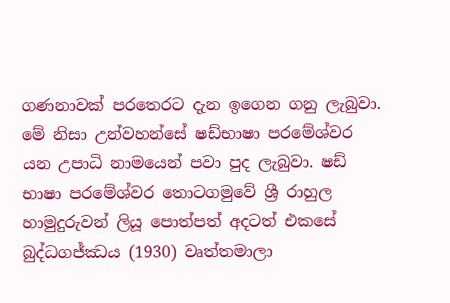ගණනාවක් පරතෙරට දැන ඉගෙන ගනු ලැබුවා. මේ නිසා උන්වහන්සේ ෂඩ්භාෂා පරමේශ්වර යන උපාධි නාමයෙන් පවා පුද ලැබුවා. ෂඩ් භාෂා පරමේශ්වර තොටගමුවේ ශ්‍රී රාහුල හාමුදුරුවන් ලියූ පොත්පත් අදටත් එකසේ බුද්ධගජ්ඣය (1930) වෘත්තමාලා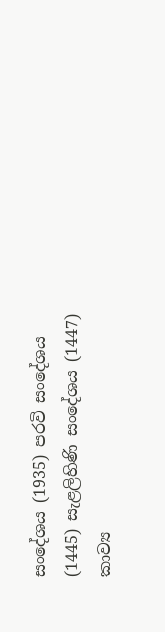සංදේශය (1935) පරවි සංදේශය (1445) සැළලිහිණි සංදේශය (1447) කාව්‍ය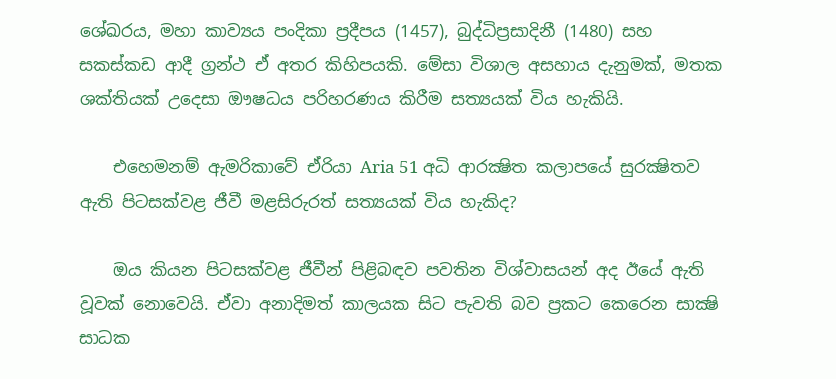ශේඛරය, මහා කාව්‍යය පංදිකා ප්‍රදීපය (1457), බුද්ධිප්‍රසාදිනී (1480) සහ සකස්කඩ ආදී ග්‍රන්ථ ඒ අතර කිහිපයකි. මේසා විශාල අසහාය දැනුමක්, මතක ශක්තියක් උදෙසා ඖෂධය පරිහරණය කිරීම සත්‍යයක් විය හැකියි.

    එහෙමනම් ඇමරිකාවේ ඒරියා Aria 51 අධි ආරක්‍ෂිත කලාපයේ සුරක්‍ෂිතව ඇති පිටසක්වළ ජීවී මළසිරුරත් සත්‍යයක් විය හැකිද?

    ඔය කියන පිටසක්වළ ජීවීන් පිළිබඳව පවතින විශ්වාසයන් අද ඊයේ ඇති වූවක් නොවෙයි. ඒවා අනාදිමත් කාලයක සිට පැවති බව ප්‍රකට කෙරෙන සාක්‍ෂි සාධක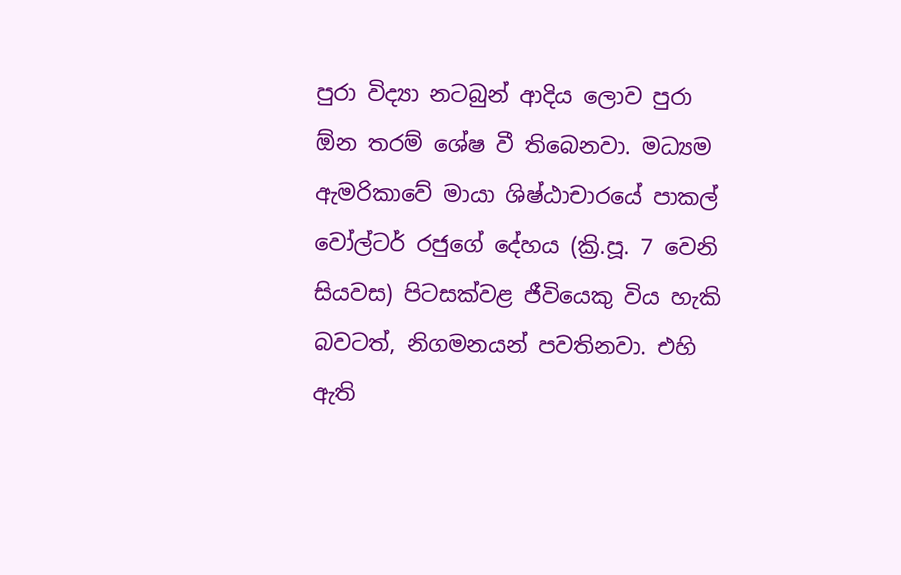පුරා විද්‍යා නටබුන් ආදිය ලොව පුරා ඕන තරම් ශේෂ වී තිබෙනවා. මධ්‍යම ඇමරිකාවේ මායා ශිෂ්ඨාචාරයේ පාකල් වෝල්ටර් රජුගේ දේහය (ක්‍රි.පූ. 7 වෙනි සියවස) පිටසක්වළ ජීවියෙකු විය හැකි බවටත්, නිගමනයන් පවතිනවා. එහි ඇති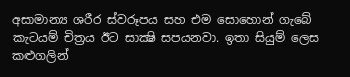අසාමාන්‍ය ශරීර ස්වරූපය සහ එම සොහොන් ගැබේ කැටයම් චිත්‍රය ඊට සාක්‍ෂි සපයනවා. ඉතා සියුම් ලෙස කළුගලින්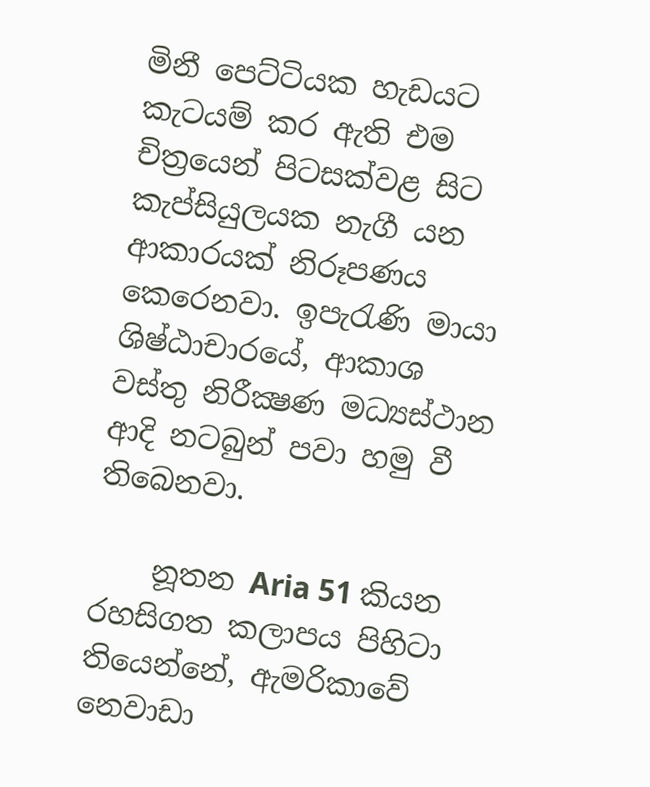මිනී පෙට්ටියක හැඩයට කැටයම් කර ඇති එම චිත්‍රයෙන් පිටසක්වළ සිට කැප්සියුලයක නැගී යන ආකාරයක් නිරූපණය කෙරෙනවා. ඉපැරැණි මායා ශිෂ්ඨාචාරයේ, ආකාශ වස්තු නිරීක්‍ෂණ මධ්‍යස්ථාන ආදි නටබුන් පවා හමු වී තිබෙනවා.

    නූතන Aria 51 කියන රහසිගත කලාපය පිහිටා තියෙන්නේ, ඇමරිකාවේ නෙවාඩා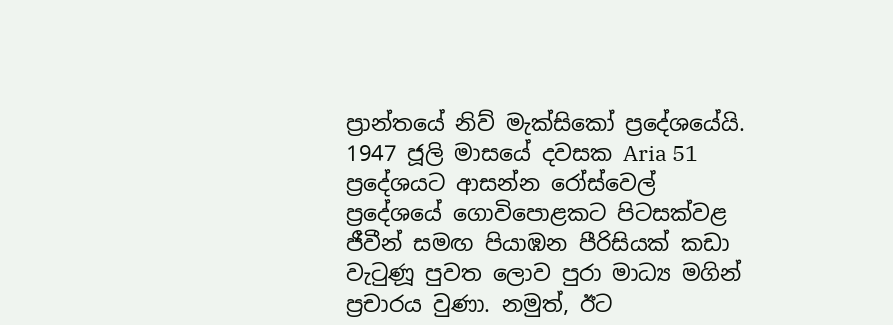ප්‍රාන්තයේ නිව් මැක්සිකෝ ප්‍රදේශයේයි. 1947 ජූලි මාසයේ දවසක Aria 51 ප්‍රදේශයට ආසන්න රෝස්වෙල් ප්‍රදේශයේ ගොවිපොළකට පිටසක්වළ ජීවීන් සමඟ පියාඹන පීරිසියක් කඩා වැටුණූ පුවත ලොව පුරා මාධ්‍ය මගින් ප්‍රචාරය වුණා. නමුත්, ඊට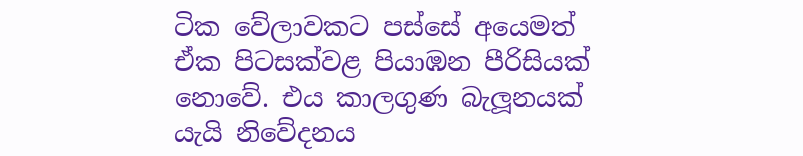ටික වේලාවකට පස්සේ අයෙමත් ඒක පිටසක්වළ පියාඹන පීරිසියක් නොවේ. එය කාලගුණ බැලූනයක් යැයි නිවේදනය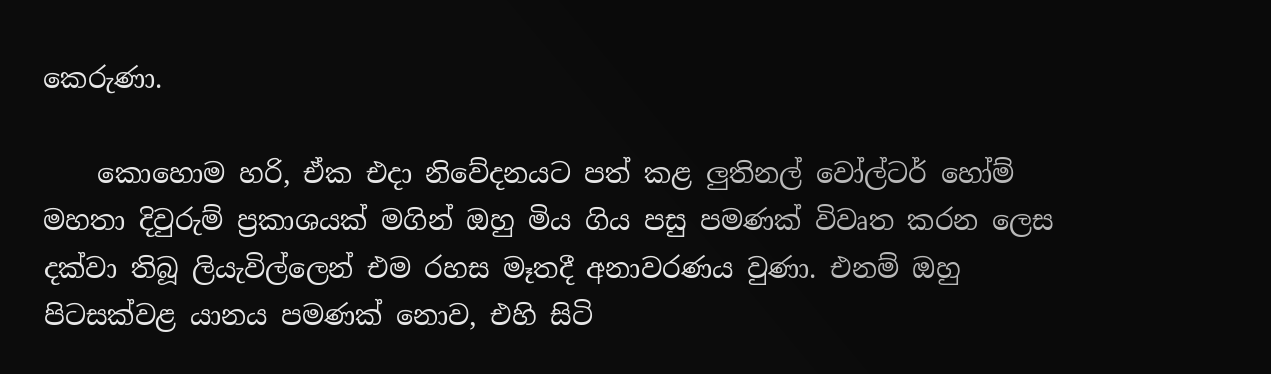කෙරුණා.

    කොහොම හරි, ඒක එදා නිවේදනයට පත් කළ ලුතිනල් වෝල්ටර් හෝම් මහතා දිවුරුම් ප්‍රකාශයක් මගින් ඔහු මිය ගිය පසු පමණක් විවෘත කරන ලෙස දක්වා තිබූ ලියැවිල්ලෙන් එම රහස මෑතදී අනාවරණය වුණා. එනම් ඔහු පිටසක්වළ යානය පමණක් නොව, එහි සිටි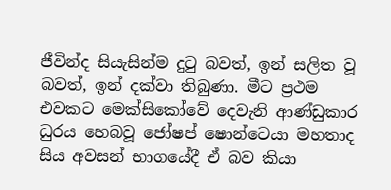ජීවින්ද සියැසින්ම දුටු බවත්, ඉන් සලිත වූ බවත්, ඉන් දක්වා තිබුණා. මීට ප්‍රථම එවකට මෙක්සිකෝවේ දෙවැනි ආණ්ඩුකාර ධුරය හෙබවූ ජෝෂප් ෂොන්ටෙයා මහතාද සිය අවසන් භාගයේදී ඒ බව කියා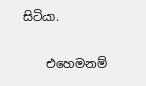සිටියා.

    එහෙමනම්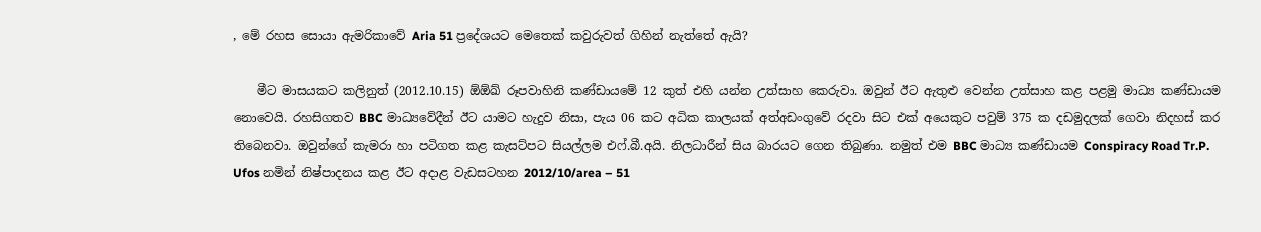, මේ රහස සොයා ඇමරිකාවේ Aria 51 ප්‍රදේශයට මෙතෙක් කවුරුවත් ගිහින් නැත්තේ ඇයි?

    මීට මාසයකට කලිනුත් (2012.10.15) ඕඕඛ් රූපවාහිනි කණ්ඩායමේ 12 කුත් එහි යන්න උත්සාහ කෙරුවා. ඔවුන් ඊට ඇතුළු වෙන්න උත්සාහ කළ පළමු මාධ්‍ය කණ්ඩායම නොවෙයි. රහසිගතව BBC මාධ්‍යවේදීන් ඊට යාමට හැදුව නිසා, පැය 06 කට අධික කාලයක් අත්අඩංගුවේ රදවා සිට එක් අයෙකුට පවුම් 375 ක දඩමුදලක් ගෙවා නිදහස් කර තිබෙනවා. ඔවුන්ගේ කැමරා හා පටිගත කළ කැසට්පට සියල්ලම එෆ්.බී.අයි. නිලධාරීන් සිය බාරයට ගෙන තිබුණා. නමුත් එම BBC මාධ්‍ය කණ්ඩායම Conspiracy Road Tr.P. Ufos නමින් නිෂ්පාදනය කළ ඊට අදාළ වැඩසටහන 2012/10/area – 51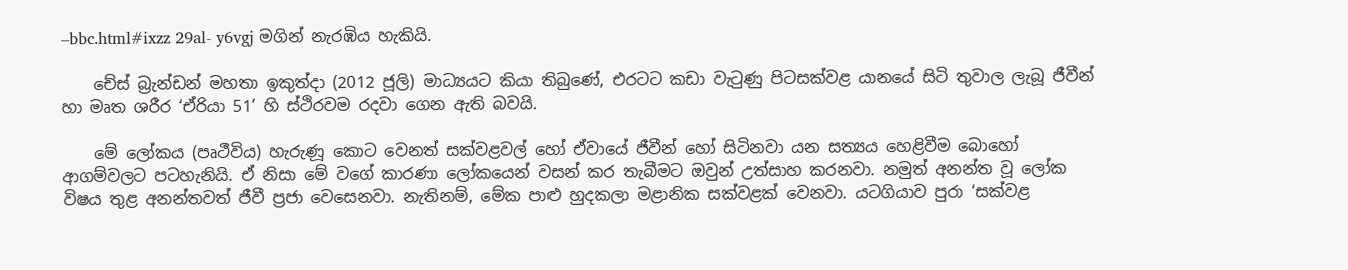–bbc.html#ixzz 29al- y6vgj මගින් නැරඹිය හැකියි.

    චේස් බ්‍රැන්ඩන් මහතා ඉකුත්දා (2012 ජූලි) මාධ්‍යයට කියා තිබුණේ, එරටට කඩා වැටුණු පිටසක්වළ යානයේ සිටි තුවාල ලැබූ ජීවීන් හා මෘත ශරීර ‘ඒරියා 51’ හි ස්ථිරවම රදවා ගෙන ඇති බවයි.

    මේ ලෝකය (පෘථීවිය) හැරුණූ කොට වෙනත් සක්වළවල් හෝ ඒවායේ ජීවීන් හෝ සිටිනවා යන සත්‍යය හෙළිවීම බොහෝ ආගම්වලට පටහැනියි. ඒ නිසා මේ වගේ කාරණා ලෝකයෙන් වසන් කර තැබීමට ඔවුන් උත්සාහ කරනවා. නමුත් අනන්ත වූ ලෝක විෂය තුළ අනන්තවත් ජීවී ප්‍රජා වෙසෙනවා. නැතිනම්, මේක පාළු හුදකලා මළානික සක්වළක් වෙනවා. යටගියාව පුරා ‘සක්වළ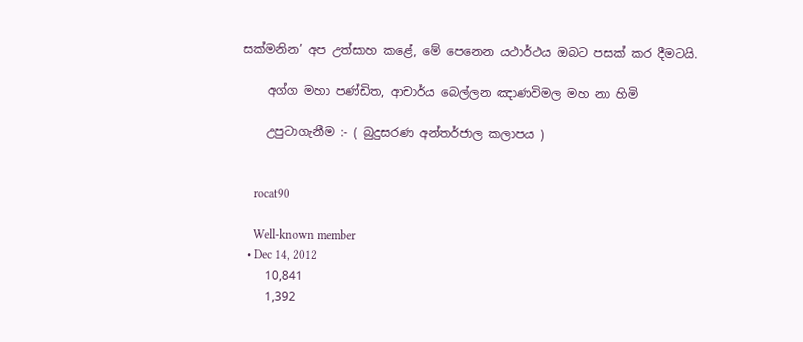සක්මනින’ අප උත්සාහ කළේ, මේ පෙනෙන යථාර්ථය ඔබට පසක් කර දීමටයි.

    අග්ග මහා පණ්ඩිත, ආචාර්ය බෙල්ලන ඤාණවිමල මහ නා හිමි

    උපුටාගැනීම :- ( බුදුසරණ අන්තර්ජාල කලාපය )


    rocat90

    Well-known member
  • Dec 14, 2012
    10,841
    1,392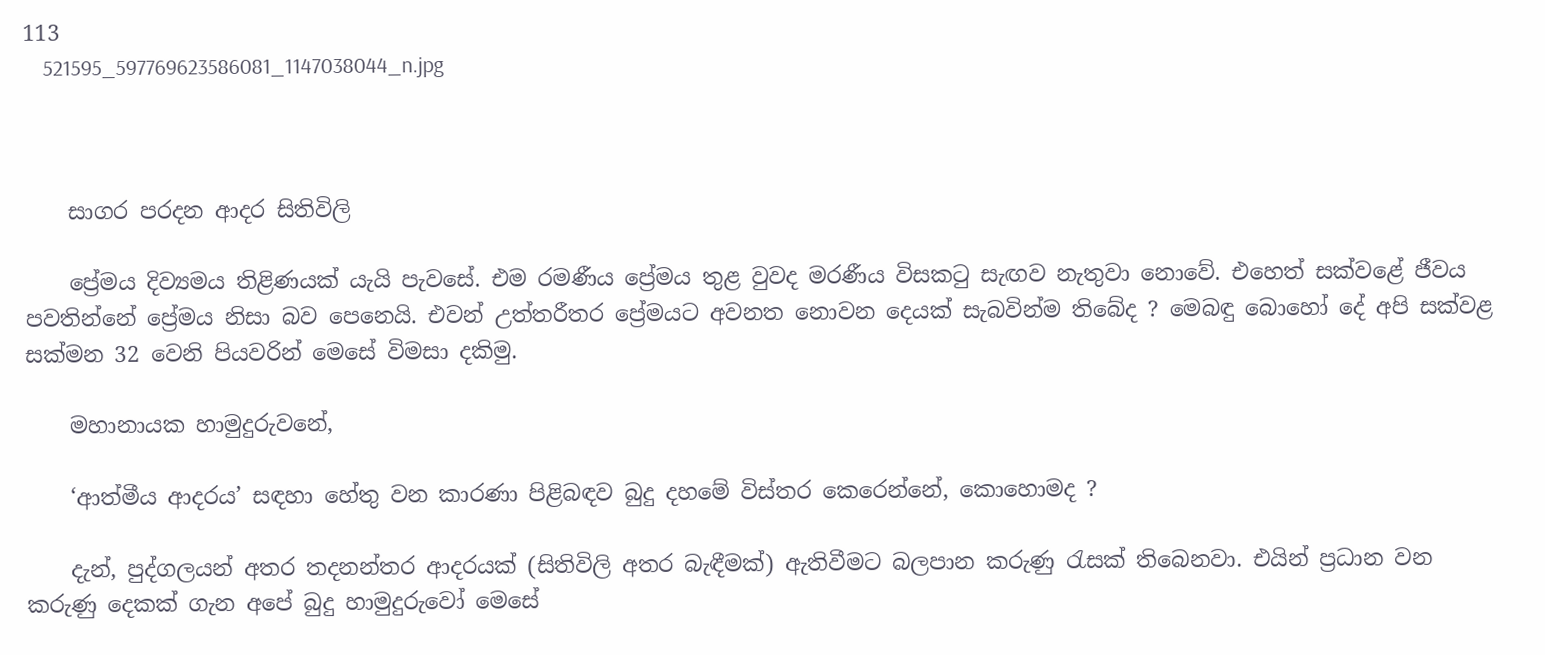113
    521595_597769623586081_1147038044_n.jpg



    සාගර පරදන ආදර සිතිවිලි

    ප්‍රේමය දිව්‍යමය තිළිණයක් යැයි පැවසේ. එම රමණීය ප්‍රේමය තුළ වුවද මරණීය විසකටු සැඟව නැතුවා නොවේ. එහෙත් සක්වළේ ජීවය පවතින්නේ ප්‍රේමය නිසා බව පෙනෙයි. එවන් උත්තරීතර ප්‍රේමයට අවනත නොවන දෙයක් සැබවින්ම තිබේද ? මෙබඳු බොහෝ දේ අපි සක්වළ සක්මන 32 වෙනි පියවරින් මෙසේ විමසා දකිමු.

    මහානායක හාමුදුරුවනේ,

    ‘ආත්මීය ආදරය’ සඳහා හේතු වන කාරණා පිළිබඳව බුදු දහමේ විස්තර කෙරෙන්නේ, කොහොමද ?

    දැන්, පුද්ගලයන් අතර තදනන්තර ආදරයක් (සිතිවිලි අතර බැඳීමක්) ඇතිවීමට බලපාන කරුණු රැසක් තිබෙනවා. එයින් ප්‍රධාන වන කරුණු දෙකක් ගැන අපේ බුදු හාමුදුරුවෝ මෙසේ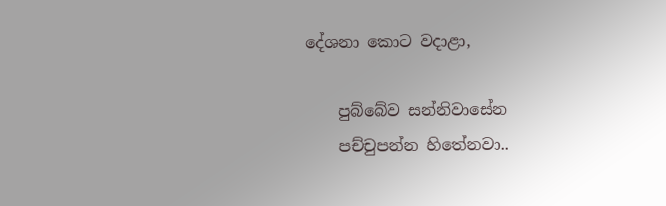දේශනා කොට වදාළා,

    පුබ්බේව සන්නිවාසේන
    පච්චුපන්න හිතේනවා..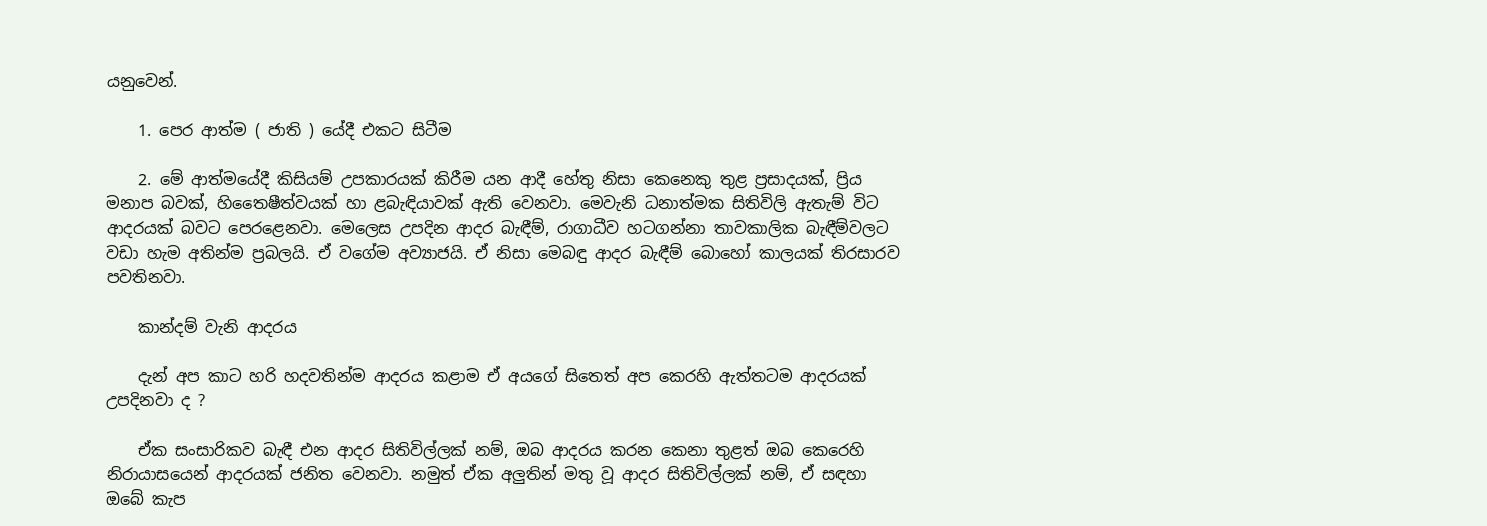යනුවෙන්.

    1. පෙර ආත්ම ( ජාති ) යේදී එකට සිටීම

    2. මේ ආත්මයේදී කිසියම් උපකාරයක් කිරීම යන ආදී හේතු නිසා කෙනෙකු තුළ ප්‍රසාදයක්, ප්‍රිය මනාප බවක්, හිතෛෂීත්වයක් හා ළබැඳියාවක් ඇති වෙනවා. මෙවැනි ධනාත්මක සිතිවිලි ඇතැම් විට ආදරයක් බවට පෙරළෙනවා. මෙලෙස උපදින ආදර බැඳීම්, රාගාධීව හටගන්නා තාවකාලික බැඳීම්වලට වඩා හැම අතින්ම ප්‍රබලයි. ඒ වගේම අව්‍යාජයි. ඒ නිසා මෙබඳු ආදර බැඳීම් බොහෝ කාලයක් තිරසාරව පවතිනවා.

    කාන්දම් වැනි ආදරය

    දැන් අප කාට හරි හදවතින්ම ආදරය කළාම ඒ අයගේ සිතෙත් අප කෙරහි ඇත්තටම ආදරයක් උපදිනවා ද ?

    ඒක සංසාරිකව බැඳී එන ආදර සිතිවිල්ලක් නම්, ඔබ ආදරය කරන කෙනා තුළත් ඔබ කෙරෙහි නිරායාසයෙන් ආදරයක් ජනිත වෙනවා. නමුත් ඒක අලුතින් මතු වූ ආදර සිතිවිල්ලක් නම්, ඒ සඳහා ඔබේ කැප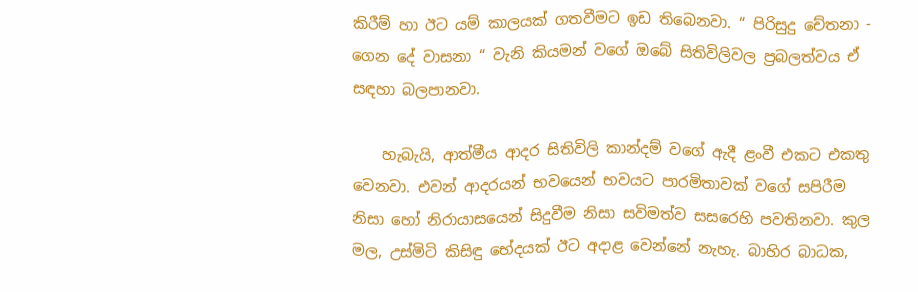කිරීම් හා ඊට යම් කාලයක් ගතවීමට ඉඩ තිබෙනවා. “ පිරිසුදු චේතනා - ගෙන දේ වාසනා “ වැනි කියමන් වගේ ඔබේ සිතිවිලිවල ප්‍රබලත්වය ඒ සඳහා බලපානවා.

    හැබැයි, ආත්මීය ආදර සිතිවිලි කාන්දම් වගේ ඇදී ළංවී එකට එකතු වෙනවා. එවන් ආදරයන් භවයෙන් භවයට පාරමිතාවක් වගේ සපිරීම නිසා හෝ නිරායාසයෙන් සිදුවීම නිසා සවිමත්ව සසරෙහි පවතිනවා. කුල මල, උස්මිටි කිසිඳු භේදයක් ඊට අදාළ වෙන්නේ නැහැ. බාහිර බාධක,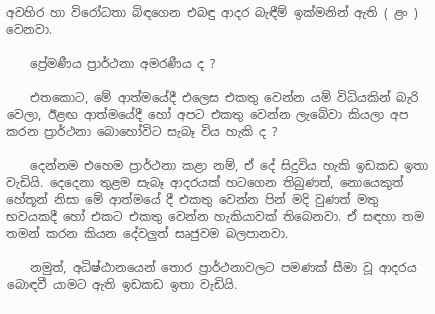අවහිර හා විරෝධතා බිඳගෙන එබඳු ආදර බැඳීම් ඉක්මනින් ඇති ( ළං ) වෙනවා.

    ප්‍රේමණීය ප්‍රාර්ථනා අමරණීය ද ?

    එතකොට, මේ ආත්මයේදී එලෙස එකතු වෙන්න යම් විධියකින් බැරි වෙලා, ඊළඟ ආත්මයේදී හෝ අපට එකතු වෙන්න ලැබේවා කියලා අප කරන ප්‍රාර්ථනා බොහෝවිට සැබෑ විය හැකි ද ?

    දෙන්නම එහෙම ප්‍රාර්ථනා කළා නම්, ඒ දේ සිදුවිය හැකි ඉඩකඩ ඉතා වැඩියි. දෙදෙනා තුළම සැබෑ ආදරයක් හටගෙන තිබුණත්, නොයෙකුත් හේතූන් නිසා මේ ආත්මයේ දී එකතු වෙන්න පින් මදි වුණත් මතු භවයකදී හෝ එකට එකතු වෙන්න හැකියාවක් තිබෙනවා. ඒ සඳහා තම තමන් කරන කියන දේවලුත් සෘජුවම බලපානවා.

    නමුත්, අධිෂ්ඨානයෙන් තොර ප්‍රාර්ථනාවලට පමණක් සීමා වූ ආදරය බොඳවී යාමට ඇති ඉඩකඩ ඉතා වැඩියි.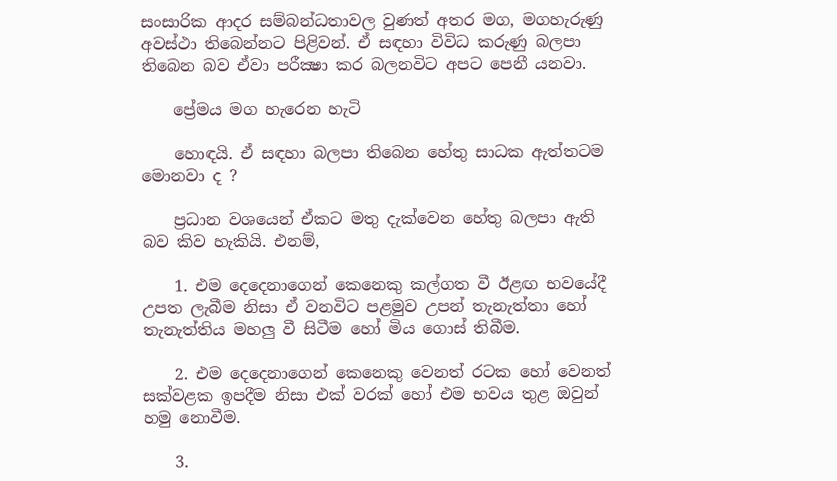සංසාරික ආදර සම්බන්ධතාවල වුණත් අතර මග, මගහැරුණු අවස්ථා තිබෙන්නට පිළිවන්. ඒ සඳහා විවිධ කරුණු බලපා තිබෙන බව ඒවා පරීක්‍ෂා කර බලනවිට අපට පෙනී යනවා.

    ප්‍රේමය මග හැරෙන හැටි

    හොඳයි. ඒ සඳහා බලපා තිබෙන හේතු සාධක ඇත්තටම මොනවා ද ?

    ප්‍රධාන වශයෙන් ඒකට මතු දැක්වෙන හේතු බලපා ඇති බව කිව හැකියි. එනම්,

    1. එම දෙදෙනාගෙන් කෙනෙකු කල්ගත වී ඊළඟ භවයේදී උපත ලැබීම නිසා ඒ වනවිට පළමුව උපන් තැනැත්තා හෝ තැනැත්තිය මහලු වී සිටීම හෝ මිය ගොස් තිබීම.

    2. එම දෙදෙනාගෙන් කෙනෙකු වෙනත් රටක හෝ වෙනත් සක්වළක ඉපදීම නිසා එක් වරක් හෝ එම භවය තුළ ඔවුන් හමු නොවීම.

    3.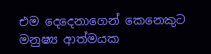එම දෙදෙනාගෙන් කෙනෙකුට මනුෂ්‍ය ආත්මයක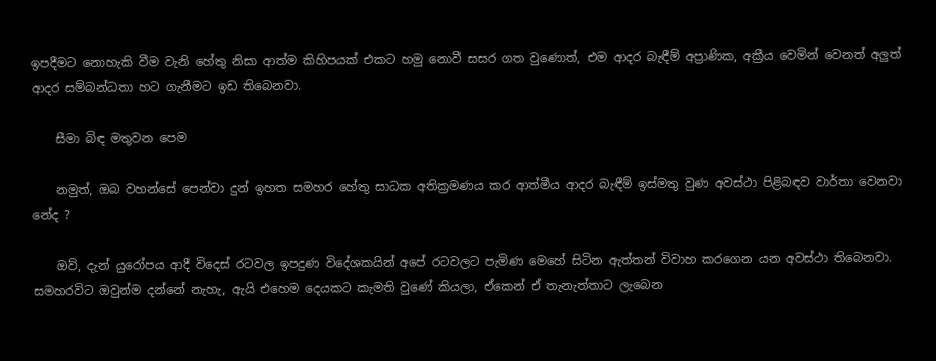ඉපදීමට නොහැකි වීම වැනි හේතු නිසා ආත්ම කිහිපයක් එකට හමු නොවී සසර ගත වුණොත්, එම ආදර බැඳීම් අප්‍රාණික, අක්‍රීය වෙමින් වෙනත් අලුත් ආදර සම්බන්ධතා හට ගැනීමට ඉඩ තිබෙනවා.

    සීමා බිඳ මතුවන පෙම

    නමුත්, ඔබ වහන්සේ පෙන්වා දුන් ඉහත සමහර හේතු සාධක අතික්‍රමණය කර ආත්මීය ආදර බැඳීම් ඉස්මතු වුණ අවස්ථා පිළිබඳව වාර්තා වෙනවා නේද ?

    ඔව්, දැන් යුරෝපය ආදී විදෙස් රටවල ඉපදුණ විදේශකයින් අපේ රටවලට පැමිණ මෙහේ සිටින ඇත්තන් විවාහ කරගෙන යන අවස්ථා තිබෙනවා. සමහරවිට ඔවුන්ම දන්නේ නැහැ, ඇයි එහෙම දෙයකට කැමති වුණේ කියලා, ඒකෙන් ඒ තැනැත්තාට ලැබෙන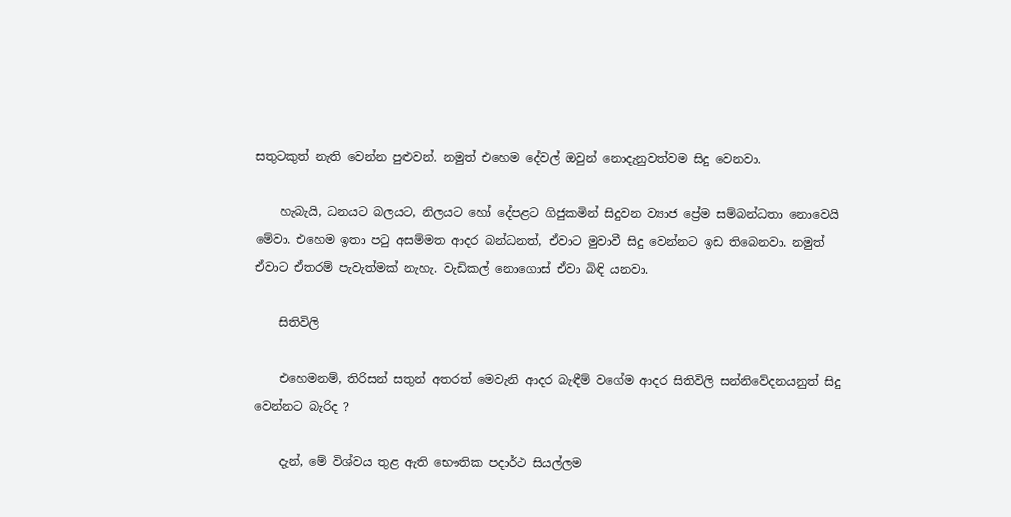සතුටකුත් නැති වෙන්න පුළුවන්. නමුත් එහෙම දේවල් ඔවුන් නොදැනුවත්වම සිදු වෙනවා.

    හැබැයි, ධනයට බලයට, නිලයට හෝ දේපළට ගිජුකමින් සිදුවන ව්‍යාජ ප්‍රේම සම්බන්ධතා නොවෙයි මේවා. එහෙම ඉතා පටු අසම්මත ආදර බන්ධනත්, ඒවාට මුවාවී සිදු වෙන්නට ඉඩ තිබෙනවා. නමුත් ඒවාට ඒතරම් පැවැත්මක් නැහැ. වැඩිකල් නොගොස් ඒවා බිඳි යනවා.

    සිතිවිලි

    එහෙමනම්, තිරිසන් සතුන් අතරත් මෙවැනි ආදර බැඳීම් වගේම ආදර සිතිවිලි සන්නිවේදනයනුත් සිදු වෙන්නට බැරිද ?

    දැන්, මේ විශ්වය තුළ ඇති භෞතික පදාර්ථ සියල්ලම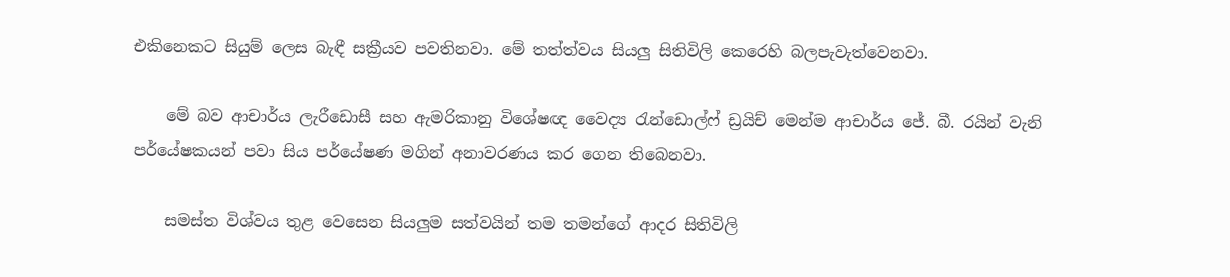එකිනෙකට සියුම් ලෙස බැඳී සක්‍රීයව පවතිනවා. මේ තත්ත්වය සියලු සිතිවිලි කෙරෙහි බලපැවැත්වෙනවා.

    මේ බව ආචාර්ය ලැරීඩොසී සහ ඇමරිකානු විශේෂඥ වෛද්‍ය රැන්ඩොල්ෆ් ඩ්‍රයිච් මෙන්ම ආචාර්ය ජේ. බී. රයින් වැනි පර්යේෂකයන් පවා සිය පර්යේෂණ මගින් අනාවරණය කර ගෙන තිබෙනවා.

    සමස්ත විශ්වය තුළ වෙසෙන සියලුම සත්වයින් තම තමන්ගේ ආදර සිතිවිලි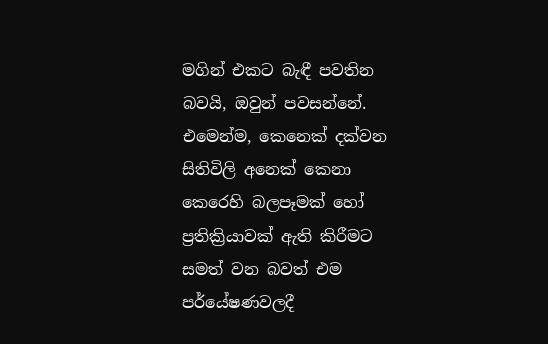මගින් එකට බැඳී පවතින බවයි, ඔවුන් පවසන්නේ. එමෙන්ම, කෙනෙක් දක්වන සිතිවිලි අනෙක් කෙනා කෙරෙහි බලපෑමක් හෝ ප්‍රතික්‍රියාවක් ඇති කිරීමට සමත් වන බවත් එම පර්යේෂණවලදී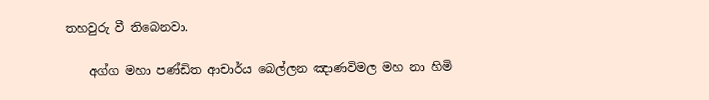තහවුරු වී තිබෙනවා.

    අග්ග මහා පණ්ඩිත ආචාර්ය බෙල්ලන ඤාණවිමල මහ නා හිමි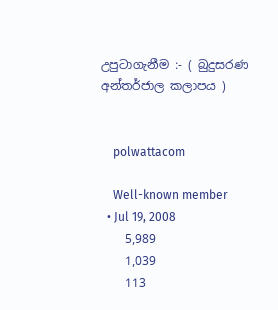උපුටාගැනීම :- ( බුදුසරණ අන්තර්ජාල කලාපය )


    polwattacom

    Well-known member
  • Jul 19, 2008
    5,989
    1,039
    113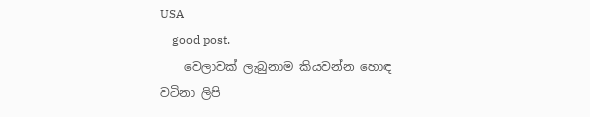USA
    good post.
    වෙලාවක් ලැබුනාම කියවන්න හොඳ වටිනා ලිපි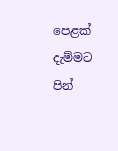පෙළක් දැම්මට පින්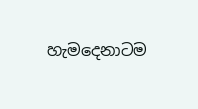හැමදෙනාටම